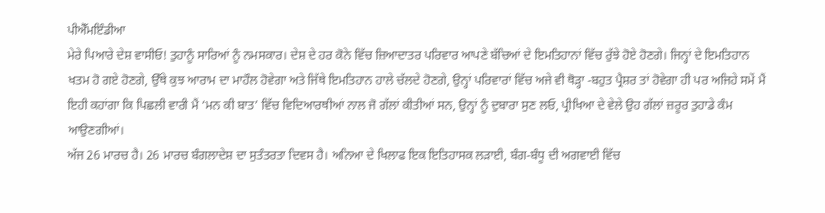ਪੀਐੱਮਇੰਡੀਆ
ਮੇਰੇ ਪਿਆਰੇ ਦੇਸ਼ ਵਾਸੀਓ! ਤੁਹਾਨੂੰ ਸਾਰਿਆਂ ਨੂੰ ਨਮਸਕਾਰ। ਦੇਸ਼ ਦੇ ਹਰ ਕੋਨੇ ਵਿੱਚ ਜ਼ਿਆਦਾਤਰ ਪਰਿਵਾਰ ਆਪਣੇ ਬੱਚਿਆਂ ਦੇ ਇਮਤਿਹਾਨਾਂ ਵਿੱਚ ਰੁੱਝੇ ਹੋਏ ਹੋਣਗੇ। ਜਿਨ੍ਹਾਂ ਦੇ ਇਮਤਿਹਾਨ ਖਤਮ ਹੋ ਗਏ ਹੋਣਗੇ, ਉੱਥੇ ਕੁਝ ਆਰਾਮ ਦਾ ਮਾਹੌਲ ਹੋਵੇਗਾ ਅਤੇ ਜਿੱਥੇ ਇਮਤਿਹਾਨ ਹਾਲੇ ਚੱਲਦੇ ਹੋਣਗੇ, ਉਨ੍ਹਾਂ ਪਰਿਵਾਰਾਂ ਵਿੱਚ ਅਜੇ ਵੀ ਥੋੜ੍ਹਾ -ਬਹੁਤ ਪ੍ਰੈਸ਼ਰ ਤਾਂ ਹੋਵੇਗਾ ਹੀ ਪਰ ਅਜਿਹੇ ਸਮੇਂ ਮੈਂ ਇਹੀ ਕਹਾਂਗਾ ਕਿ ਪਿਛਲੀ ਵਾਰੀ ਮੈਂ ‘ਮਨ ਕੀ ਬਾਤ’ ਵਿੱਚ ਵਿਦਿਆਰਥੀਆਂ ਨਾਲ ਜੋ ਗੱਲਾਂ ਕੀਤੀਆਂ ਸਨ, ਉਨ੍ਹਾਂ ਨੂੰ ਦੁਬਾਰਾ ਸੁਣ ਲਓ, ਪ੍ਰੀਖਿਆ ਦੇ ਵੇਲੇ ਉਹ ਗੱਲਾਂ ਜ਼ਰੂਰ ਤੁਹਾਡੇ ਕੰਮ ਆਉਣਗੀਆਂ।
ਅੱਜ 26 ਮਾਰਚ ਹੈ। 26 ਮਾਰਚ ਬੰਗਲਾਦੇਸ਼ ਦਾ ਸੁਤੰਤਰਤਾ ਦਿਵਸ ਹੈ। ਅਨਿਆ ਦੇ ਖਿਲਾਫ ਇਕ ਇਤਿਹਾਸਕ ਲੜਾਈ, ਬੰਗ-ਬੰਧੂ ਦੀ ਅਗਵਾਈ ਵਿੱਚ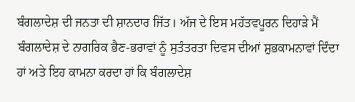ਬੰਗਲਾਦੇਸ਼ ਦੀ ਜਨਤਾ ਦੀ ਸ਼ਾਨਦਾਰ ਜਿੱਤ। ਅੱਜ ਦੇ ਇਸ ਮਹੱਤਵਪੂਰਨ ਦਿਹਾੜੇ ਮੈਂ ਬੰਗਲਾਦੇਸ਼ ਦੇ ਨਾਗਰਿਕ ਭੈਣ-ਭਰਾਵਾਂ ਨੂੰ ਸੁਤੰਤਰਤਾ ਦਿਵਸ ਦੀਆਂ ਸ਼ੁਭਕਾਮਨਾਵਾਂ ਦਿੰਦਾ ਹਾਂ ਅਤੇ ਇਹ ਕਾਮਨਾ ਕਰਦਾ ਹਾਂ ਕਿ ਬੰਗਲਾਦੇਸ਼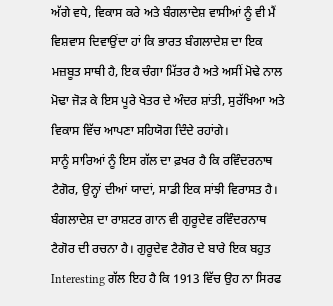ਅੱਗੇ ਵਧੇ, ਵਿਕਾਸ ਕਰੇ ਅਤੇ ਬੰਗਲਾਦੇਸ਼ ਵਾਸੀਆਂ ਨੂੰ ਵੀ ਮੈਂ ਵਿਸ਼ਵਾਸ ਦਿਵਾਉਂਦਾ ਹਾਂ ਕਿ ਭਾਰਤ ਬੰਗਲਾਦੇਸ਼ ਦਾ ਇਕ ਮਜ਼ਬੂਤ ਸਾਥੀ ਹੈ, ਇਕ ਚੰਗਾ ਮਿੱਤਰ ਹੈ ਅਤੇ ਅਸੀਂ ਮੋਢੇ ਨਾਲ ਮੋਢਾ ਜੋੜ ਕੇ ਇਸ ਪੂਰੇ ਖੇਤਰ ਦੇ ਅੰਦਰ ਸ਼ਾਂਤੀ, ਸੁਰੱਖਿਆ ਅਤੇ ਵਿਕਾਸ ਵਿੱਚ ਆਪਣਾ ਸਹਿਯੋਗ ਦਿੰਦੇ ਰਹਾਂਗੇ।
ਸਾਨੂੰ ਸਾਰਿਆਂ ਨੂੰ ਇਸ ਗੱਲ ਦਾ ਫ਼ਖਰ ਹੈ ਕਿ ਰਵਿੰਦਰਨਾਥ ਟੈਗੋਰ, ਉਨ੍ਹਾਂ ਦੀਆਂ ਯਾਦਾਂ, ਸਾਡੀ ਇਕ ਸਾਂਝੀ ਵਿਰਾਸਤ ਹੈ। ਬੰਗਲਾਦੇਸ਼ ਦਾ ਰਾਸ਼ਟਰ ਗਾਨ ਵੀ ਗੁਰੂਦੇਵ ਰਵਿੰਦਰਨਾਥ ਟੈਗੋਰ ਦੀ ਰਚਨਾ ਹੈ। ਗੁਰੂਦੇਵ ਟੈਗੋਰ ਦੇ ਬਾਰੇ ਇਕ ਬਹੁਤ Interesting ਗੱਲ ਇਹ ਹੈ ਕਿ 1913 ਵਿੱਚ ਉਹ ਨਾ ਸਿਰਫ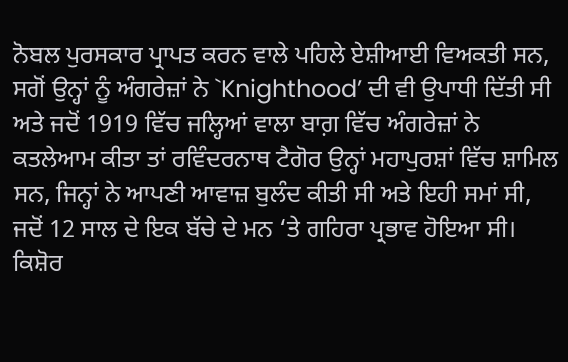ਨੋਬਲ ਪੁਰਸਕਾਰ ਪ੍ਰਾਪਤ ਕਰਨ ਵਾਲੇ ਪਹਿਲੇ ਏਸ਼ੀਆਈ ਵਿਅਕਤੀ ਸਨ, ਸਗੋਂ ਉਨ੍ਹਾਂ ਨੂੰ ਅੰਗਰੇਜ਼ਾਂ ਨੇ `Knighthood’ ਦੀ ਵੀ ਉਪਾਧੀ ਦਿੱਤੀ ਸੀ ਅਤੇ ਜਦੋਂ 1919 ਵਿੱਚ ਜਲ੍ਹਿਆਂ ਵਾਲਾ ਬਾਗ਼ ਵਿੱਚ ਅੰਗਰੇਜ਼ਾਂ ਨੇ ਕਤਲੇਆਮ ਕੀਤਾ ਤਾਂ ਰਵਿੰਦਰਨਾਥ ਟੈਗੋਰ ਉਨ੍ਹਾਂ ਮਹਾਪੁਰਸ਼ਾਂ ਵਿੱਚ ਸ਼ਾਮਿਲ ਸਨ, ਜਿਨ੍ਹਾਂ ਨੇ ਆਪਣੀ ਆਵਾਜ਼ ਬੁਲੰਦ ਕੀਤੀ ਸੀ ਅਤੇ ਇਹੀ ਸਮਾਂ ਸੀ, ਜਦੋਂ 12 ਸਾਲ ਦੇ ਇਕ ਬੱਚੇ ਦੇ ਮਨ ‘ਤੇ ਗਹਿਰਾ ਪ੍ਰਭਾਵ ਹੋਇਆ ਸੀ। ਕਿਸ਼ੋਰ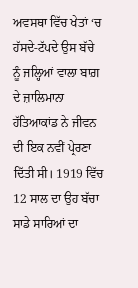ਅਵਸਥਾ ਵਿੱਚ ਖੇਤਾਂ ‘ਚ ਹੱਸਦੇ-ਟੱਪਦੇ ਉਸ ਬੱਚੇ ਨੂੰ ਜਲ੍ਹਿਆਂ ਵਾਲਾ ਬਾਗ਼ ਦੇ ਜ਼ਾਲਿਮਾਨਾ ਹੱਤਿਆਕਾਂਡ ਨੇ ਜੀਵਨ ਦੀ ਇਕ ਨਵੀਂ ਪ੍ਰੇਰਣਾ ਦਿੱਤੀ ਸੀ। 1919 ਵਿੱਚ 12 ਸਾਲ ਦਾ ਉਹ ਬੱਚਾ ਸਾਡੇ ਸਾਰਿਆਂ ਦਾ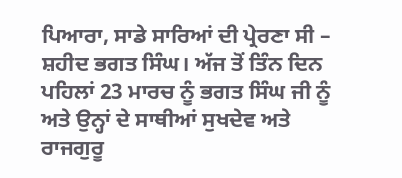ਪਿਆਰਾ, ਸਾਡੇ ਸਾਰਿਆਂ ਦੀ ਪ੍ਰੇਰਣਾ ਸੀ – ਸ਼ਹੀਦ ਭਗਤ ਸਿੰਘ। ਅੱਜ ਤੋਂ ਤਿੰਨ ਦਿਨ ਪਹਿਲਾਂ 23 ਮਾਰਚ ਨੂੰ ਭਗਤ ਸਿੰਘ ਜੀ ਨੂੰ ਅਤੇ ਉਨ੍ਹਾਂ ਦੇ ਸਾਥੀਆਂ ਸੁਖਦੇਵ ਅਤੇ ਰਾਜਗੁਰੂ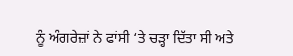ਨੂੰ ਅੰਗਰੇਜ਼ਾਂ ਨੇ ਫਾਂਸੀ ‘ਤੇ ਚੜ੍ਹਾ ਦਿੱਤਾ ਸੀ ਅਤੇ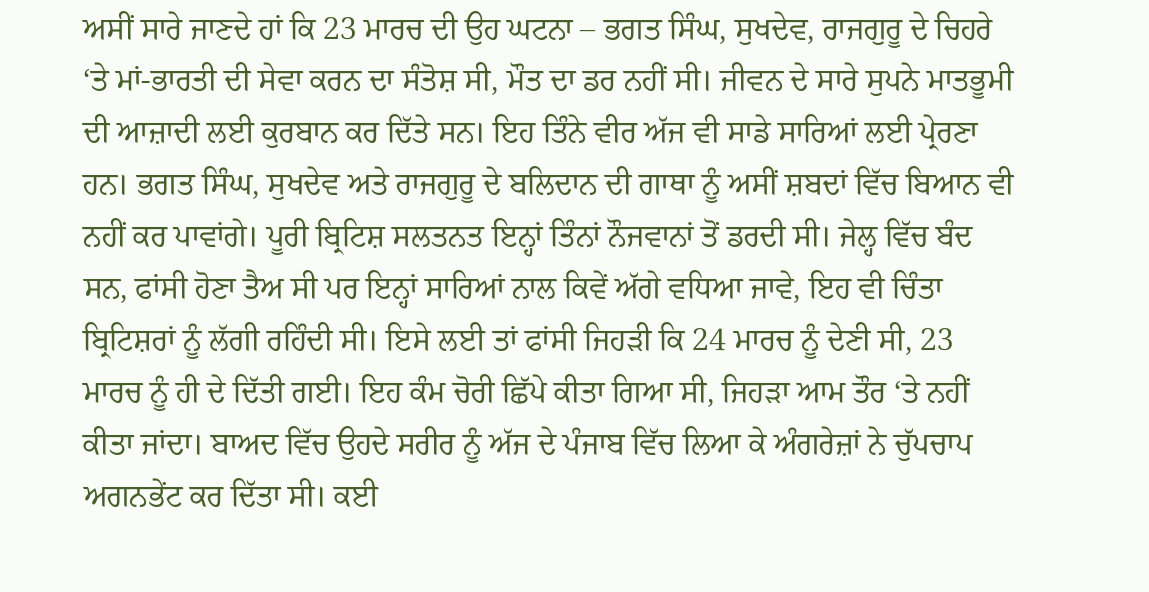ਅਸੀਂ ਸਾਰੇ ਜਾਣਦੇ ਹਾਂ ਕਿ 23 ਮਾਰਚ ਦੀ ਉਹ ਘਟਨਾ – ਭਗਤ ਸਿੰਘ, ਸੁਖਦੇਵ, ਰਾਜਗੁਰੂ ਦੇ ਚਿਹਰੇ ‘ਤੇ ਮਾਂ-ਭਾਰਤੀ ਦੀ ਸੇਵਾ ਕਰਨ ਦਾ ਸੰਤੋਸ਼ ਸੀ, ਮੌਤ ਦਾ ਡਰ ਨਹੀਂ ਸੀ। ਜੀਵਨ ਦੇ ਸਾਰੇ ਸੁਪਨੇ ਮਾਤਭੂਮੀ ਦੀ ਆਜ਼ਾਦੀ ਲਈ ਕੁਰਬਾਨ ਕਰ ਦਿੱਤੇ ਸਨ। ਇਹ ਤਿੰਨੇ ਵੀਰ ਅੱਜ ਵੀ ਸਾਡੇ ਸਾਰਿਆਂ ਲਈ ਪ੍ਰੇਰਣਾ ਹਨ। ਭਗਤ ਸਿੰਘ, ਸੁਖਦੇਵ ਅਤੇ ਰਾਜਗੁਰੂ ਦੇ ਬਲਿਦਾਨ ਦੀ ਗਾਥਾ ਨੂੰ ਅਸੀਂ ਸ਼ਬਦਾਂ ਵਿੱਚ ਬਿਆਨ ਵੀ ਨਹੀਂ ਕਰ ਪਾਵਾਂਗੇ। ਪੂਰੀ ਬ੍ਰਿਟਿਸ਼ ਸਲਤਨਤ ਇਨ੍ਹਾਂ ਤਿੰਨਾਂ ਨੌਜਵਾਨਾਂ ਤੋਂ ਡਰਦੀ ਸੀ। ਜੇਲ੍ਹ ਵਿੱਚ ਬੰਦ ਸਨ, ਫਾਂਸੀ ਹੋਣਾ ਤੈਅ ਸੀ ਪਰ ਇਨ੍ਹਾਂ ਸਾਰਿਆਂ ਨਾਲ ਕਿਵੇਂ ਅੱਗੇ ਵਧਿਆ ਜਾਵੇ, ਇਹ ਵੀ ਚਿੰਤਾ ਬ੍ਰਿਟਿਸ਼ਰਾਂ ਨੂੰ ਲੱਗੀ ਰਹਿੰਦੀ ਸੀ। ਇਸੇ ਲਈ ਤਾਂ ਫਾਂਸੀ ਜਿਹੜੀ ਕਿ 24 ਮਾਰਚ ਨੂੰ ਦੇਣੀ ਸੀ, 23 ਮਾਰਚ ਨੂੰ ਹੀ ਦੇ ਦਿੱਤੀ ਗਈ। ਇਹ ਕੰਮ ਚੋਰੀ ਛਿੱਪੇ ਕੀਤਾ ਗਿਆ ਸੀ, ਜਿਹੜਾ ਆਮ ਤੌਰ ‘ਤੇ ਨਹੀਂ ਕੀਤਾ ਜਾਂਦਾ। ਬਾਅਦ ਵਿੱਚ ਉਹਦੇ ਸਰੀਰ ਨੂੰ ਅੱਜ ਦੇ ਪੰਜਾਬ ਵਿੱਚ ਲਿਆ ਕੇ ਅੰਗਰੇਜ਼ਾਂ ਨੇ ਚੁੱਪਚਾਪ ਅਗਨਭੇਂਟ ਕਰ ਦਿੱਤਾ ਸੀ। ਕਈ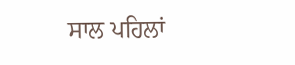ਸਾਲ ਪਹਿਲਾਂ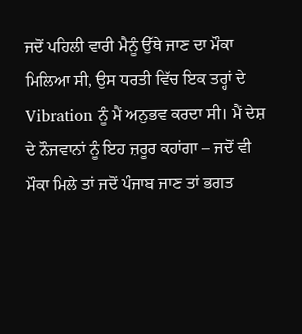ਜਦੋਂ ਪਹਿਲੀ ਵਾਰੀ ਮੈਨੂੰ ਉੱਥੇ ਜਾਣ ਦਾ ਮੌਕਾ ਮਿਲਿਆ ਸੀ, ਉਸ ਧਰਤੀ ਵਿੱਚ ਇਕ ਤਰ੍ਹਾਂ ਦੇ Vibration ਨੂੰ ਮੈਂ ਅਨੁਭਵ ਕਰਦਾ ਸੀ। ਮੈਂ ਦੇਸ਼ ਦੇ ਨੌਜਵਾਨਾਂ ਨੂੰ ਇਹ ਜ਼ਰੂਰ ਕਹਾਂਗਾ – ਜਦੋਂ ਵੀ ਮੌਕਾ ਮਿਲੇ ਤਾਂ ਜਦੋਂ ਪੰਜਾਬ ਜਾਣ ਤਾਂ ਭਗਤ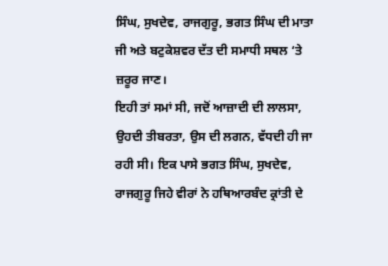ਸਿੰਘ, ਸੁਖਦੇਵ, ਰਾਜਗੁਰੂ, ਭਗਤ ਸਿੰਘ ਦੀ ਮਾਤਾ ਜੀ ਅਤੇ ਬਟੁਕੇਸ਼ਵਰ ਦੱਤ ਦੀ ਸਮਾਧੀ ਸਥਲ ‘ਤੇ ਜ਼ਰੂਰ ਜਾਣ।
ਇਹੀ ਤਾਂ ਸਮਾਂ ਸੀ, ਜਦੋਂ ਆਜ਼ਾਦੀ ਦੀ ਲਾਲਸਾ, ਉਹਦੀ ਤੀਬਰਤਾ, ਉਸ ਦੀ ਲਗਨ, ਵੱਧਦੀ ਹੀ ਜਾ ਰਹੀ ਸੀ। ਇਕ ਪਾਸੇ ਭਗਤ ਸਿੰਘ, ਸੁਖਦੇਵ, ਰਾਜਗੁਰੂ ਜਿਹੇ ਵੀਰਾਂ ਨੇ ਹਥਿਆਰਬੰਦ ਕ੍ਰਾਂਤੀ ਦੇ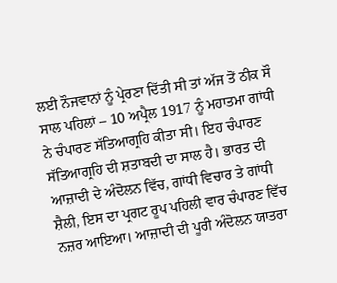ਲਈ ਨੌਜਵਾਨਾਂ ਨੂੰ ਪ੍ਰੇਰਣਾ ਦਿੱਤੀ ਸੀ ਤਾਂ ਅੱਜ ਤੋਂ ਠੀਕ ਸੌ ਸਾਲ ਪਹਿਲਾਂ – 10 ਅਪ੍ਰੈਲ 1917 ਨੂੰ ਮਹਾਤਮਾ ਗਾਂਧੀ ਨੇ ਚੰਪਾਰਣ ਸੱਤਿਆਗ੍ਰਹਿ ਕੀਤਾ ਸੀ। ਇਹ ਚੰਪਾਰਣ ਸੱਤਿਆਗ੍ਰਹਿ ਦੀ ਸ਼ਤਾਬਦੀ ਦਾ ਸਾਲ ਹੈ। ਭਾਰਤ ਦੀ ਆਜ਼ਾਦੀ ਦੇ ਅੰਦੋਲਨ ਵਿੱਚ, ਗਾਂਧੀ ਵਿਚਾਰ ਤੇ ਗਾਂਧੀ ਸ਼ੈਲੀ, ਇਸ ਦਾ ਪ੍ਰਗਟ ਰੂਪ ਪਹਿਲੀ ਵਾਰ ਚੰਪਾਰਣ ਵਿੱਚ ਨਜ਼ਰ ਆਇਆ। ਆਜ਼ਾਦੀ ਦੀ ਪੂਰੀ ਅੰਦੋਲਨ ਯਾਤਰਾ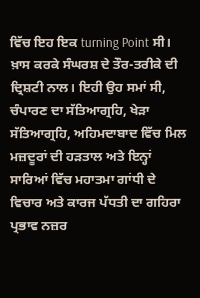ਵਿੱਚ ਇਹ ਇਕ turning Point ਸੀ। ਖ਼ਾਸ ਕਰਕੇ ਸੰਘਰਸ਼ ਦੇ ਤੌਰ-ਤਰੀਕੇ ਦੀ ਦ੍ਰਿਸ਼ਟੀ ਨਾਲ। ਇਹੀ ਉਹ ਸਮਾਂ ਸੀ, ਚੰਪਾਰਣ ਦਾ ਸੱਤਿਆਗ੍ਰਹਿ, ਖੇੜਾ ਸੱਤਿਆਗ੍ਰਹਿ, ਅਹਿਮਦਾਬਾਦ ਵਿੱਚ ਮਿਲ ਮਜ਼ਦੂਰਾਂ ਦੀ ਹੜਤਾਲ ਅਤੇ ਇਨ੍ਹਾਂ ਸਾਰਿਆਂ ਵਿੱਚ ਮਹਾਤਮਾ ਗਾਂਧੀ ਦੇ ਵਿਚਾਰ ਅਤੇ ਕਾਰਜ ਪੱਧਤੀ ਦਾ ਗਹਿਰਾ ਪ੍ਰਭਾਵ ਨਜ਼ਰ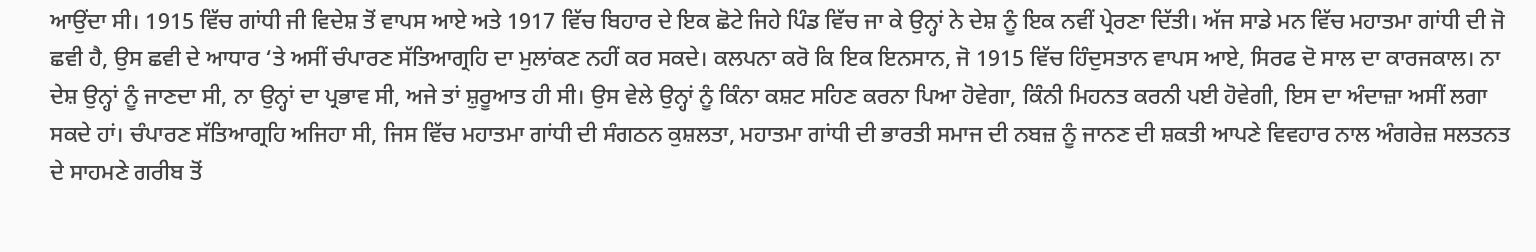ਆਉਂਦਾ ਸੀ। 1915 ਵਿੱਚ ਗਾਂਧੀ ਜੀ ਵਿਦੇਸ਼ ਤੋਂ ਵਾਪਸ ਆਏ ਅਤੇ 1917 ਵਿੱਚ ਬਿਹਾਰ ਦੇ ਇਕ ਛੋਟੇ ਜਿਹੇ ਪਿੰਡ ਵਿੱਚ ਜਾ ਕੇ ਉਨ੍ਹਾਂ ਨੇ ਦੇਸ਼ ਨੂੰ ਇਕ ਨਵੀਂ ਪ੍ਰੇਰਣਾ ਦਿੱਤੀ। ਅੱਜ ਸਾਡੇ ਮਨ ਵਿੱਚ ਮਹਾਤਮਾ ਗਾਂਧੀ ਦੀ ਜੋ ਛਵੀ ਹੈ, ਉਸ ਛਵੀ ਦੇ ਆਧਾਰ ‘ਤੇ ਅਸੀਂ ਚੰਪਾਰਣ ਸੱਤਿਆਗ੍ਰਹਿ ਦਾ ਮੁਲਾਂਕਣ ਨਹੀਂ ਕਰ ਸਕਦੇ। ਕਲਪਨਾ ਕਰੋ ਕਿ ਇਕ ਇਨਸਾਨ, ਜੋ 1915 ਵਿੱਚ ਹਿੰਦੁਸਤਾਨ ਵਾਪਸ ਆਏ, ਸਿਰਫ ਦੋ ਸਾਲ ਦਾ ਕਾਰਜਕਾਲ। ਨਾ ਦੇਸ਼ ਉਨ੍ਹਾਂ ਨੂੰ ਜਾਣਦਾ ਸੀ, ਨਾ ਉਨ੍ਹਾਂ ਦਾ ਪ੍ਰਭਾਵ ਸੀ, ਅਜੇ ਤਾਂ ਸ਼ੁਰੂਆਤ ਹੀ ਸੀ। ਉਸ ਵੇਲੇ ਉਨ੍ਹਾਂ ਨੂੰ ਕਿੰਨਾ ਕਸ਼ਟ ਸਹਿਣ ਕਰਨਾ ਪਿਆ ਹੋਵੇਗਾ, ਕਿੰਨੀ ਮਿਹਨਤ ਕਰਨੀ ਪਈ ਹੋਵੇਗੀ, ਇਸ ਦਾ ਅੰਦਾਜ਼ਾ ਅਸੀਂ ਲਗਾ ਸਕਦੇ ਹਾਂ। ਚੰਪਾਰਣ ਸੱਤਿਆਗ੍ਰਹਿ ਅਜਿਹਾ ਸੀ, ਜਿਸ ਵਿੱਚ ਮਹਾਤਮਾ ਗਾਂਧੀ ਦੀ ਸੰਗਠਨ ਕੁਸ਼ਲਤਾ, ਮਹਾਤਮਾ ਗਾਂਧੀ ਦੀ ਭਾਰਤੀ ਸਮਾਜ ਦੀ ਨਬਜ਼ ਨੂੰ ਜਾਨਣ ਦੀ ਸ਼ਕਤੀ ਆਪਣੇ ਵਿਵਹਾਰ ਨਾਲ ਅੰਗਰੇਜ਼ ਸਲਤਨਤ ਦੇ ਸਾਹਮਣੇ ਗਰੀਬ ਤੋਂ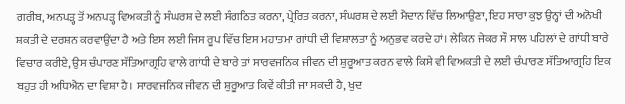ਗਰੀਬ, ਅਨਪੜ੍ਹ ਤੋਂ ਅਨਪੜ੍ਹ ਵਿਅਕਤੀ ਨੂੰ ਸੰਘਰਸ਼ ਦੇ ਲਈ ਸੰਗਠਿਤ ਕਰਨਾ, ਪ੍ਰੇਰਿਤ ਕਰਨਾ, ਸੰਘਰਸ਼ ਦੇ ਲਈ ਮੈਦਾਨ ਵਿੱਚ ਲਿਆਉਣਾ, ਇਹ ਸਾਰਾ ਕੁਝ ਉਨ੍ਹਾਂ ਦੀ ਅਨੋਖੀ ਸ਼ਕਤੀ ਦੇ ਦਰਸ਼ਨ ਕਰਵਾਉਂਦਾ ਹੈ ਅਤੇ ਇਸ ਲਈ ਜਿਸ ਰੂਪ ਵਿੱਚ ਇਸ ਮਹਾਤਮਾ ਗਾਂਧੀ ਦੀ ਵਿਸ਼ਾਲਤਾ ਨੂੰ ਅਨੁਭਵ ਕਰਦੇ ਹਾਂ। ਲੇਕਿਨ ਜੇਕਰ ਸੌ ਸਾਲ ਪਹਿਲਾਂ ਦੇ ਗਾਂਧੀ ਬਾਰੇ ਵਿਚਾਰ ਕਰੀਏ, ਉਸ ਚੰਪਾਰਣ ਸੱਤਿਆਗ੍ਰਹਿ ਵਾਲੇ ਗਾਂਧੀ ਦੇ ਬਾਰੇ ਤਾਂ ਸਾਰਵਜਨਿਕ ਜੀਵਨ ਦੀ ਸ਼ੁਰੂਆਤ ਕਰਨ ਵਾਲੇ ਕਿਸੇ ਵੀ ਵਿਅਕਤੀ ਦੇ ਲਈ ਚੰਪਾਰਣ ਸੱਤਿਆਗ੍ਰਹਿ ਇਕ ਬਹੁਤ ਹੀ ਅਧਿਐਨ ਦਾ ਵਿਸ਼ਾ ਹੈ। ਸਾਰਵਜਨਿਕ ਜੀਵਨ ਦੀ ਸ਼ੁਰੂਆਤ ਕਿਵੇਂ ਕੀਤੀ ਜਾ ਸਕਦੀ ਹੈ, ਖੁਦ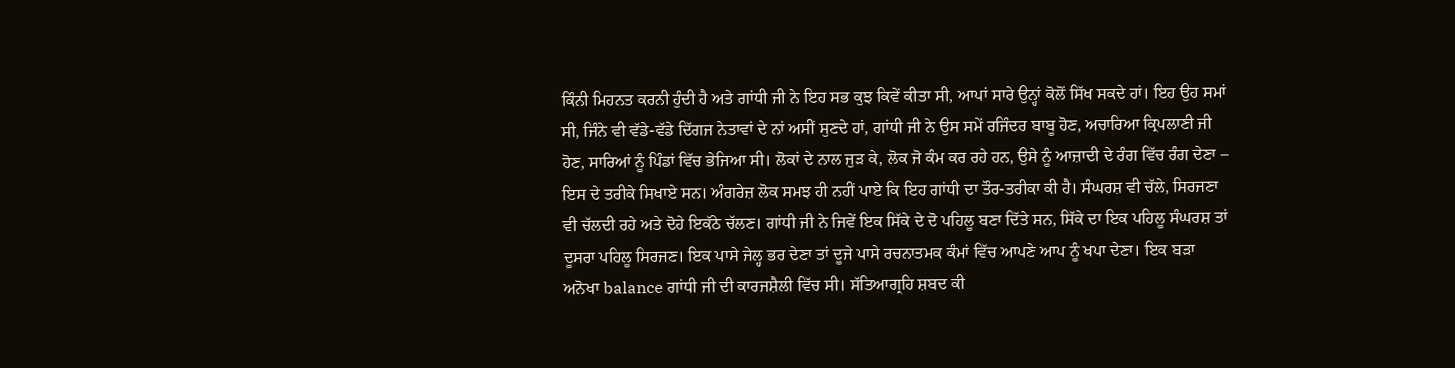ਕਿੰਨੀ ਮਿਹਨਤ ਕਰਨੀ ਹੁੰਦੀ ਹੈ ਅਤੇ ਗਾਂਧੀ ਜੀ ਨੇ ਇਹ ਸਭ ਕੁਝ ਕਿਵੇਂ ਕੀਤਾ ਸੀ, ਆਪਾਂ ਸਾਰੇ ਉਨ੍ਹਾਂ ਕੋਲੋਂ ਸਿੱਖ ਸਕਦੇ ਹਾਂ। ਇਹ ਉਹ ਸਮਾਂ ਸੀ, ਜਿੰਨੇ ਵੀ ਵੱਡੇ-ਵੱਡੇ ਦਿੱਗਜ ਨੇਤਾਵਾਂ ਦੇ ਨਾਂ ਅਸੀਂ ਸੁਣਦੇ ਹਾਂ, ਗਾਂਧੀ ਜੀ ਨੇ ਉਸ ਸਮੇਂ ਰਜਿੰਦਰ ਬਾਬੂ ਹੋਣ, ਅਚਾਰਿਆ ਕ੍ਰਿਪਲਾਣੀ ਜੀ ਹੋਣ, ਸਾਰਿਆਂ ਨੂੰ ਪਿੰਡਾਂ ਵਿੱਚ ਭੇਜਿਆ ਸੀ। ਲੋਕਾਂ ਦੇ ਨਾਲ ਜੁੜ ਕੇ, ਲੋਕ ਜੋ ਕੰਮ ਕਰ ਰਹੇ ਹਨ, ਉਸੇ ਨੂੰ ਆਜ਼ਾਦੀ ਦੇ ਰੰਗ ਵਿੱਚ ਰੰਗ ਦੇਣਾ – ਇਸ ਦੇ ਤਰੀਕੇ ਸਿਖਾਏ ਸਨ। ਅੰਗਰੇਜ਼ ਲੋਕ ਸਮਝ ਹੀ ਨਹੀਂ ਪਾਏ ਕਿ ਇਹ ਗਾਂਧੀ ਦਾ ਤੌਰ-ਤਰੀਕਾ ਕੀ ਹੈ। ਸੰਘਰਸ਼ ਵੀ ਚੱਲੇ, ਸਿਰਜਣਾ ਵੀ ਚੱਲਦੀ ਰਹੇ ਅਤੇ ਦੋਹੇ ਇਕੱਠੇ ਚੱਲਣ। ਗਾਂਧੀ ਜੀ ਨੇ ਜਿਵੇਂ ਇਕ ਸਿੱਕੇ ਦੇ ਦੋ ਪਹਿਲੂ ਬਣਾ ਦਿੱਤੇ ਸਨ, ਸਿੱਕੇ ਦਾ ਇਕ ਪਹਿਲੂ ਸੰਘਰਸ਼ ਤਾਂ ਦੂਸਰਾ ਪਹਿਲੂ ਸਿਰਜਣ। ਇਕ ਪਾਸੇ ਜੇਲ੍ਹ ਭਰ ਦੇਣਾ ਤਾਂ ਦੂਜੇ ਪਾਸੇ ਰਚਨਾਤਮਕ ਕੰਮਾਂ ਵਿੱਚ ਆਪਣੇ ਆਪ ਨੂੰ ਖਪਾ ਦੇਣਾ। ਇਕ ਬੜਾ ਅਨੋਖਾ balance ਗਾਂਧੀ ਜੀ ਦੀ ਕਾਰਜਸ਼ੈਲੀ ਵਿੱਚ ਸੀ। ਸੱਤਿਆਗ੍ਰਹਿ ਸ਼ਬਦ ਕੀ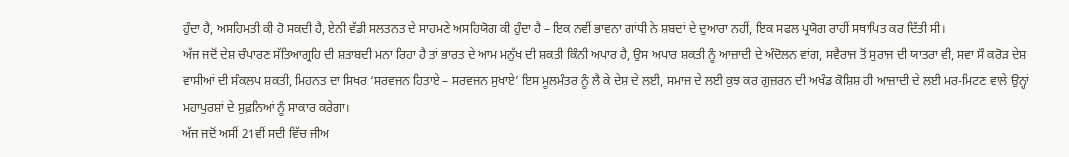ਹੁੰਦਾ ਹੈ, ਅਸਹਿਮਤੀ ਕੀ ਹੋ ਸਕਦੀ ਹੈ, ਏਨੀ ਵੱਡੀ ਸਲਤਨਤ ਦੇ ਸਾਹਮਣੇ ਅਸਹਿਯੋਗ ਕੀ ਹੁੰਦਾ ਹੈ – ਇਕ ਨਵੀਂ ਭਾਵਨਾ ਗਾਂਧੀ ਨੇ ਸ਼ਬਦਾਂ ਦੇ ਦੁਆਰਾ ਨਹੀਂ, ਇਕ ਸਫਲ ਪ੍ਰਯੋਗ ਰਾਹੀਂ ਸਥਾਪਿਤ ਕਰ ਦਿੱਤੀ ਸੀ।
ਅੱਜ ਜਦੋਂ ਦੇਸ਼ ਚੰਪਾਰਣ ਸੱਤਿਆਗ੍ਰਹਿ ਦੀ ਸ਼ਤਾਬਦੀ ਮਨਾ ਰਿਹਾ ਹੈ ਤਾਂ ਭਾਰਤ ਦੇ ਆਮ ਮਨੁੱਖ ਦੀ ਸ਼ਕਤੀ ਕਿੰਨੀ ਅਪਾਰ ਹੈ, ਉਸ ਅਪਾਰ ਸ਼ਕਤੀ ਨੂੰ ਆਜ਼ਾਦੀ ਦੇ ਅੰਦੋਲਨ ਵਾਂਗ, ਸਵੈਰਾਜ ਤੋਂ ਸੁਰਾਜ ਦੀ ਯਾਤਰਾ ਵੀ, ਸਵਾ ਸੌ ਕਰੋੜ ਦੇਸ਼ ਵਾਸੀਆਂ ਦੀ ਸੰਕਲਪ ਸ਼ਕਤੀ, ਮਿਹਨਤ ਦਾ ਸਿਖਰ ‘ਸਰਵਜਨ ਹਿਤਾਏ – ਸਰਵਜਨ ਸੁਖਾਏ’ ਇਸ ਮੂਲਮੰਤਰ ਨੂੰ ਲੈ ਕੇ ਦੇਸ਼ ਦੇ ਲਈ, ਸਮਾਜ ਦੇ ਲਈ ਕੁਝ ਕਰ ਗੁਜ਼ਰਨ ਦੀ ਅਖੰਡ ਕੋਸ਼ਿਸ਼ ਹੀ ਆਜ਼ਾਦੀ ਦੇ ਲਈ ਮਰ-ਮਿਟਣ ਵਾਲੇ ਉਨ੍ਹਾਂ ਮਹਾਪੁਰਸ਼ਾਂ ਦੇ ਸੁਫ਼ਨਿਆਂ ਨੂੰ ਸਾਕਾਰ ਕਰੇਗਾ।
ਅੱਜ ਜਦੋਂ ਅਸੀਂ 21ਵੀਂ ਸਦੀ ਵਿੱਚ ਜੀਅ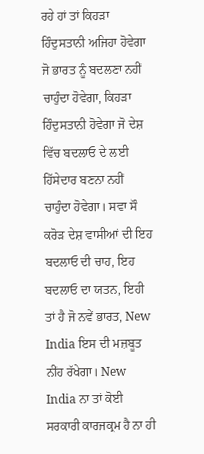ਰਹੇ ਹਾਂ ਤਾਂ ਕਿਹੜਾ ਹਿੰਦੁਸਤਾਨੀ ਅਜਿਹਾ ਹੋਵੇਗਾ ਜੋ ਭਾਰਤ ਨੂੰ ਬਦਲਣਾ ਨਹੀਂ ਚਾਹੁੰਦਾ ਹੋਵੇਗਾ, ਕਿਹੜਾ ਹਿੰਦੁਸਤਾਨੀ ਹੋਵੇਗਾ ਜੋ ਦੇਸ਼ ਵਿੱਚ ਬਦਲਾਓ ਦੇ ਲਈ ਹਿੱਸੇਦਾਰ ਬਣਨਾ ਨਹੀਂ ਚਾਹੁੰਦਾ ਹੋਵੇਗਾ। ਸਵਾ ਸੌ ਕਰੋੜ ਦੇਸ਼ ਵਾਸੀਆਂ ਦੀ ਇਹ ਬਦਲਾਓ ਦੀ ਚਾਹ, ਇਹ ਬਦਲਾਓ ਦਾ ਯਤਨ, ਇਹੀ ਤਾਂ ਹੈ ਜੋ ਨਵੇਂ ਭਾਰਤ, New India ਇਸ ਦੀ ਮਜ਼ਬੂਤ ਨੀਂਹ ਰੱਖੇਗਾ। New India ਨਾ ਤਾਂ ਕੋਈ ਸਰਕਾਰੀ ਕਾਰਜਕ੍ਰਮ ਹੈ ਨਾ ਹੀ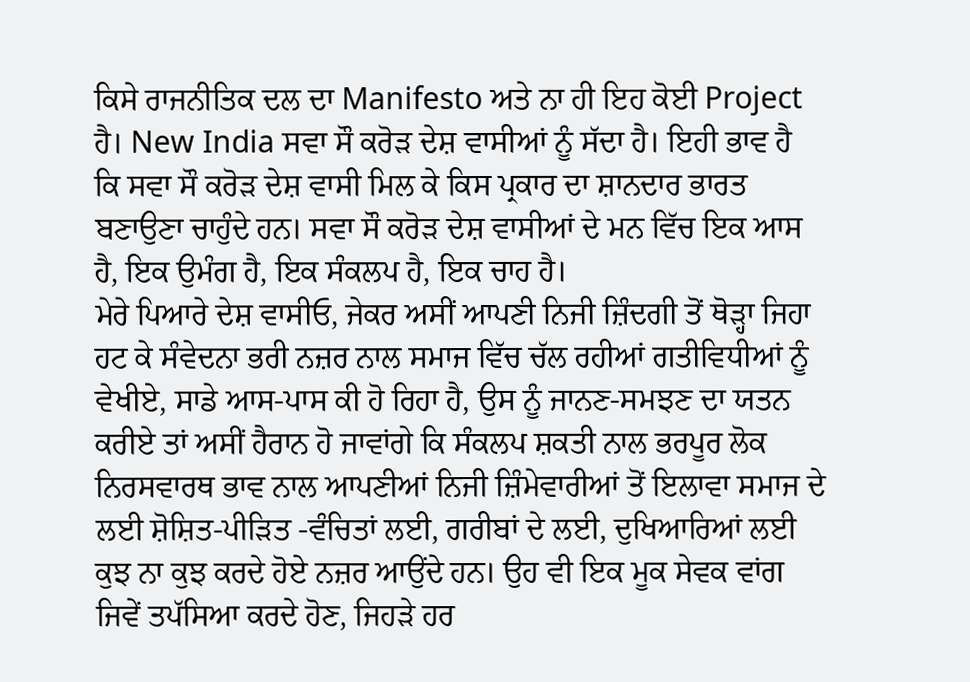ਕਿਸੇ ਰਾਜਨੀਤਿਕ ਦਲ ਦਾ Manifesto ਅਤੇ ਨਾ ਹੀ ਇਹ ਕੋਈ Project ਹੈ। New India ਸਵਾ ਸੌ ਕਰੋੜ ਦੇਸ਼ ਵਾਸੀਆਂ ਨੂੰ ਸੱਦਾ ਹੈ। ਇਹੀ ਭਾਵ ਹੈ ਕਿ ਸਵਾ ਸੌ ਕਰੋੜ ਦੇਸ਼ ਵਾਸੀ ਮਿਲ ਕੇ ਕਿਸ ਪ੍ਰਕਾਰ ਦਾ ਸ਼ਾਨਦਾਰ ਭਾਰਤ ਬਣਾਉਣਾ ਚਾਹੁੰਦੇ ਹਨ। ਸਵਾ ਸੌ ਕਰੋੜ ਦੇਸ਼ ਵਾਸੀਆਂ ਦੇ ਮਨ ਵਿੱਚ ਇਕ ਆਸ ਹੈ, ਇਕ ਉਮੰਗ ਹੈ, ਇਕ ਸੰਕਲਪ ਹੈ, ਇਕ ਚਾਹ ਹੈ।
ਮੇਰੇ ਪਿਆਰੇ ਦੇਸ਼ ਵਾਸੀਓ, ਜੇਕਰ ਅਸੀਂ ਆਪਣੀ ਨਿਜੀ ਜ਼ਿੰਦਗੀ ਤੋਂ ਥੋੜ੍ਹਾ ਜਿਹਾ ਹਟ ਕੇ ਸੰਵੇਦਨਾ ਭਰੀ ਨਜ਼ਰ ਨਾਲ ਸਮਾਜ ਵਿੱਚ ਚੱਲ ਰਹੀਆਂ ਗਤੀਵਿਧੀਆਂ ਨੂੰ ਵੇਖੀਏ, ਸਾਡੇ ਆਸ-ਪਾਸ ਕੀ ਹੋ ਰਿਹਾ ਹੈ, ਉਸ ਨੂੰ ਜਾਨਣ-ਸਮਝਣ ਦਾ ਯਤਨ ਕਰੀਏ ਤਾਂ ਅਸੀਂ ਹੈਰਾਨ ਹੋ ਜਾਵਾਂਗੇ ਕਿ ਸੰਕਲਪ ਸ਼ਕਤੀ ਨਾਲ ਭਰਪੂਰ ਲੋਕ ਨਿਰਸਵਾਰਥ ਭਾਵ ਨਾਲ ਆਪਣੀਆਂ ਨਿਜੀ ਜ਼ਿੰਮੇਵਾਰੀਆਂ ਤੋਂ ਇਲਾਵਾ ਸਮਾਜ ਦੇ ਲਈ ਸ਼ੋਸ਼ਿਤ-ਪੀੜਿਤ -ਵੰਚਿਤਾਂ ਲਈ, ਗਰੀਬਾਂ ਦੇ ਲਈ, ਦੁਖਿਆਰਿਆਂ ਲਈ ਕੁਝ ਨਾ ਕੁਝ ਕਰਦੇ ਹੋਏ ਨਜ਼ਰ ਆਉਂਦੇ ਹਨ। ਉਹ ਵੀ ਇਕ ਮੂਕ ਸੇਵਕ ਵਾਂਗ ਜਿਵੇਂ ਤਪੱਸਿਆ ਕਰਦੇ ਹੋਣ, ਜਿਹੜੇ ਹਰ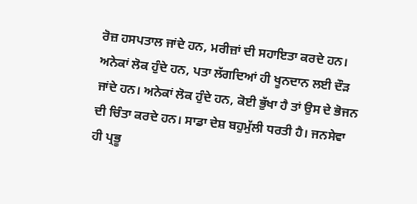ਰੋਜ਼ ਹਸਪਤਾਲ ਜਾਂਦੇ ਹਨ, ਮਰੀਜ਼ਾਂ ਦੀ ਸਹਾਇਤਾ ਕਰਦੇ ਹਨ। ਅਨੇਕਾਂ ਲੋਕ ਹੁੰਦੇ ਹਨ, ਪਤਾ ਲੱਗਦਿਆਂ ਹੀ ਖੂਨਦਾਨ ਲਈ ਦੌੜ ਜਾਂਦੇ ਹਨ। ਅਨੇਕਾਂ ਲੋਕ ਹੁੰਦੇ ਹਨ, ਕੋਈ ਭੁੱਖਾ ਹੈ ਤਾਂ ਉਸ ਦੇ ਭੋਜਨ ਦੀ ਚਿੰਤਾ ਕਰਦੇ ਹਨ। ਸਾਡਾ ਦੇਸ਼ ਬਹੁਮੁੱਲੀ ਧਰਤੀ ਹੈ। ਜਨਸੇਵਾ ਹੀ ਪ੍ਰਭੂ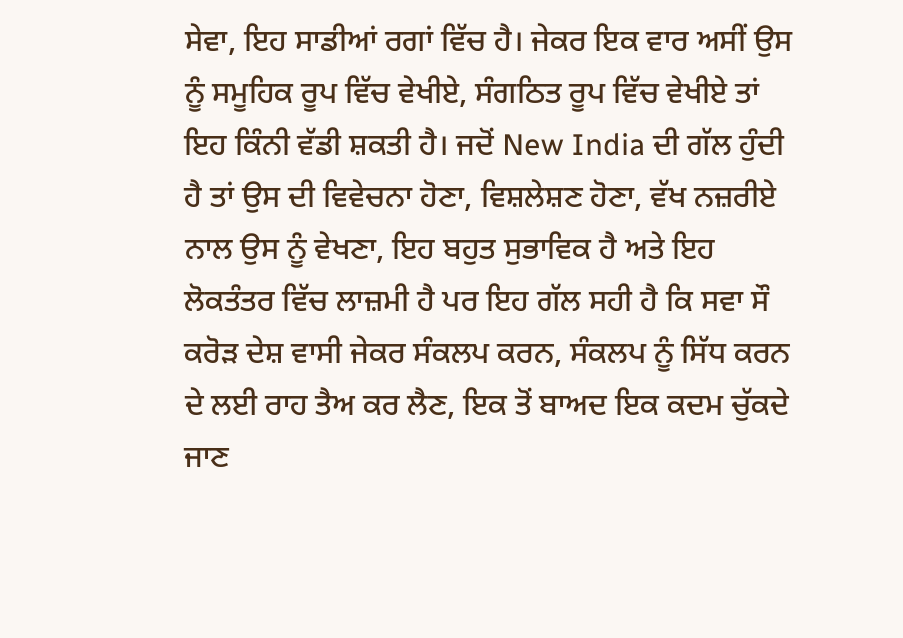ਸੇਵਾ, ਇਹ ਸਾਡੀਆਂ ਰਗਾਂ ਵਿੱਚ ਹੈ। ਜੇਕਰ ਇਕ ਵਾਰ ਅਸੀਂ ਉਸ ਨੂੰ ਸਮੂਹਿਕ ਰੂਪ ਵਿੱਚ ਵੇਖੀਏ, ਸੰਗਠਿਤ ਰੂਪ ਵਿੱਚ ਵੇਖੀਏ ਤਾਂ ਇਹ ਕਿੰਨੀ ਵੱਡੀ ਸ਼ਕਤੀ ਹੈ। ਜਦੋਂ New India ਦੀ ਗੱਲ ਹੁੰਦੀ ਹੈ ਤਾਂ ਉਸ ਦੀ ਵਿਵੇਚਨਾ ਹੋਣਾ, ਵਿਸ਼ਲੇਸ਼ਣ ਹੋਣਾ, ਵੱਖ ਨਜ਼ਰੀਏ ਨਾਲ ਉਸ ਨੂੰ ਵੇਖਣਾ, ਇਹ ਬਹੁਤ ਸੁਭਾਵਿਕ ਹੈ ਅਤੇ ਇਹ ਲੋਕਤੰਤਰ ਵਿੱਚ ਲਾਜ਼ਮੀ ਹੈ ਪਰ ਇਹ ਗੱਲ ਸਹੀ ਹੈ ਕਿ ਸਵਾ ਸੌ ਕਰੋੜ ਦੇਸ਼ ਵਾਸੀ ਜੇਕਰ ਸੰਕਲਪ ਕਰਨ, ਸੰਕਲਪ ਨੂੰ ਸਿੱਧ ਕਰਨ ਦੇ ਲਈ ਰਾਹ ਤੈਅ ਕਰ ਲੈਣ, ਇਕ ਤੋਂ ਬਾਅਦ ਇਕ ਕਦਮ ਚੁੱਕਦੇ ਜਾਣ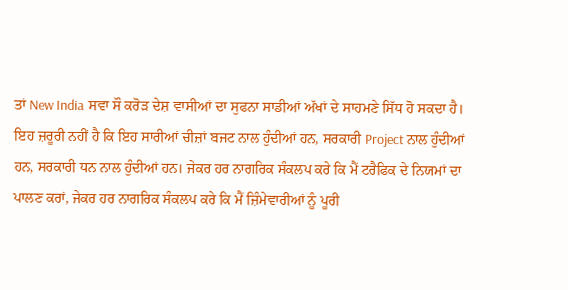ਤਾਂ New India ਸਵਾ ਸੌ ਕਰੋੜ ਦੇਸ਼ ਵਾਸੀਆਂ ਦਾ ਸੁਫਨਾ ਸਾਡੀਆਂ ਅੱਖਾਂ ਦੇ ਸਾਹਮਣੇ ਸਿੱਧ ਹੋ ਸਕਦਾ ਹੈ। ਇਹ ਜ਼ਰੂਰੀ ਨਹੀਂ ਹੈ ਕਿ ਇਹ ਸਾਰੀਆਂ ਚੀਜ਼ਾਂ ਬਜਟ ਨਾਲ ਹੁੰਦੀਆਂ ਹਨ, ਸਰਕਾਰੀ Project ਨਾਲ ਹੁੰਦੀਆਂ ਹਨ, ਸਰਕਾਰੀ ਧਨ ਨਾਲ ਹੁੰਦੀਆਂ ਹਨ। ਜੇਕਰ ਹਰ ਨਾਗਰਿਕ ਸੰਕਲਪ ਕਰੇ ਕਿ ਮੈਂ ਟਰੈਫਿਕ ਦੇ ਨਿਯਮਾਂ ਦਾ ਪਾਲਣ ਕਰਾਂ, ਜੇਕਰ ਹਰ ਨਾਗਰਿਕ ਸੰਕਲਪ ਕਰੇ ਕਿ ਮੈਂ ਜ਼ਿੰਮੇਵਾਰੀਆਂ ਨੂੰ ਪੂਰੀ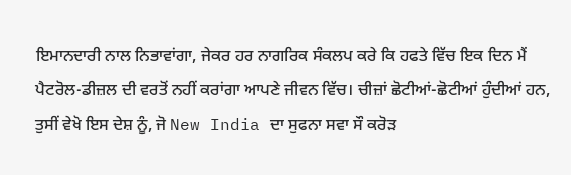ਇਮਾਨਦਾਰੀ ਨਾਲ ਨਿਭਾਵਾਂਗਾ, ਜੇਕਰ ਹਰ ਨਾਗਰਿਕ ਸੰਕਲਪ ਕਰੇ ਕਿ ਹਫਤੇ ਵਿੱਚ ਇਕ ਦਿਨ ਮੈਂ ਪੈਟਰੋਲ-ਡੀਜ਼ਲ ਦੀ ਵਰਤੋਂ ਨਹੀਂ ਕਰਾਂਗਾ ਆਪਣੇ ਜੀਵਨ ਵਿੱਚ। ਚੀਜ਼ਾਂ ਛੋਟੀਆਂ-ਛੋਟੀਆਂ ਹੁੰਦੀਆਂ ਹਨ, ਤੁਸੀਂ ਵੇਖੋ ਇਸ ਦੇਸ਼ ਨੂੰ, ਜੋ New India ਦਾ ਸੁਫਨਾ ਸਵਾ ਸੌ ਕਰੋੜ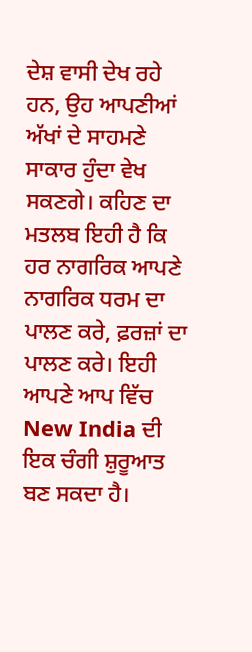ਦੇਸ਼ ਵਾਸੀ ਦੇਖ ਰਹੇ ਹਨ, ਉਹ ਆਪਣੀਆਂ ਅੱਖਾਂ ਦੇ ਸਾਹਮਣੇ ਸਾਕਾਰ ਹੁੰਦਾ ਵੇਖ ਸਕਣਗੇ। ਕਹਿਣ ਦਾ ਮਤਲਬ ਇਹੀ ਹੈ ਕਿ ਹਰ ਨਾਗਰਿਕ ਆਪਣੇ ਨਾਗਰਿਕ ਧਰਮ ਦਾ ਪਾਲਣ ਕਰੇ, ਫ਼ਰਜ਼ਾਂ ਦਾ ਪਾਲਣ ਕਰੇ। ਇਹੀ ਆਪਣੇ ਆਪ ਵਿੱਚ New India ਦੀ ਇਕ ਚੰਗੀ ਸ਼ੁਰੂਆਤ ਬਣ ਸਕਦਾ ਹੈ।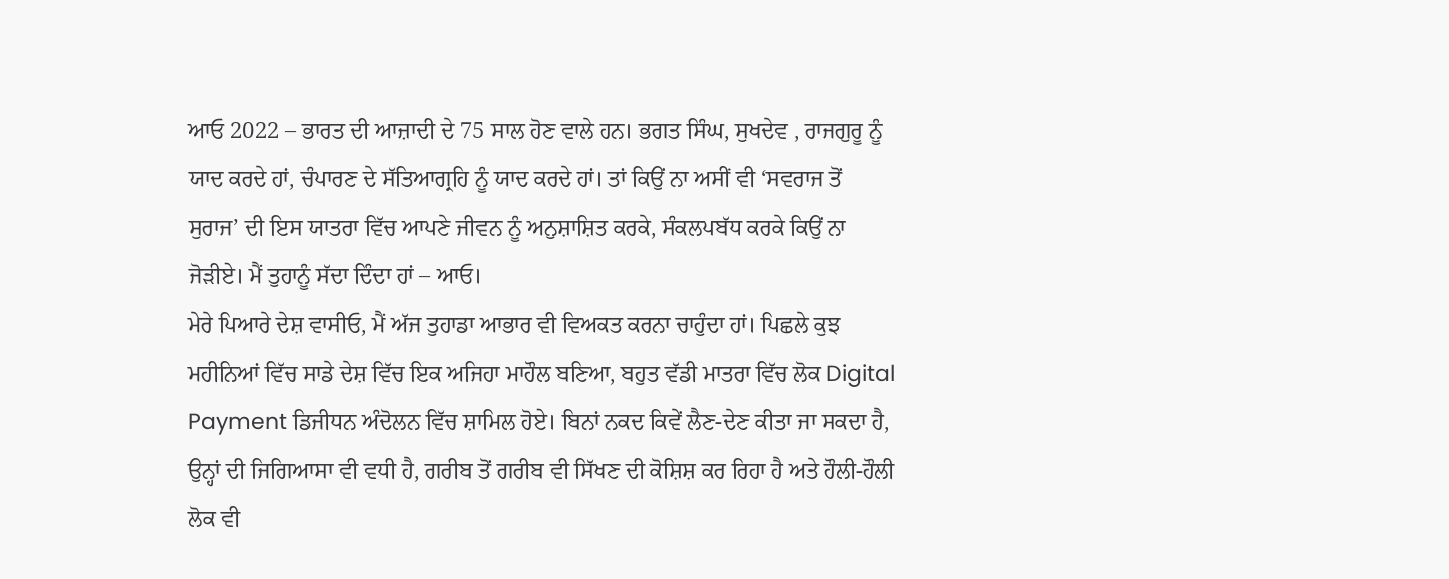ਆਓ 2022 – ਭਾਰਤ ਦੀ ਆਜ਼ਾਦੀ ਦੇ 75 ਸਾਲ ਹੋਣ ਵਾਲੇ ਹਨ। ਭਗਤ ਸਿੰਘ, ਸੁਖਦੇਵ , ਰਾਜਗੁਰੂ ਨੂੰ ਯਾਦ ਕਰਦੇ ਹਾਂ, ਚੰਪਾਰਣ ਦੇ ਸੱਤਿਆਗ੍ਰਹਿ ਨੂੰ ਯਾਦ ਕਰਦੇ ਹਾਂ। ਤਾਂ ਕਿਉਂ ਨਾ ਅਸੀਂ ਵੀ ‘ਸਵਰਾਜ ਤੋਂ ਸੁਰਾਜ’ ਦੀ ਇਸ ਯਾਤਰਾ ਵਿੱਚ ਆਪਣੇ ਜੀਵਨ ਨੂੰ ਅਨੁਸ਼ਾਸ਼ਿਤ ਕਰਕੇ, ਸੰਕਲਪਬੱਧ ਕਰਕੇ ਕਿਉਂ ਨਾ ਜੋੜੀਏ। ਮੈਂ ਤੁਹਾਨੂੰ ਸੱਦਾ ਦਿੰਦਾ ਹਾਂ – ਆਓ।
ਮੇਰੇ ਪਿਆਰੇ ਦੇਸ਼ ਵਾਸੀਓ, ਮੈਂ ਅੱਜ ਤੁਹਾਡਾ ਆਭਾਰ ਵੀ ਵਿਅਕਤ ਕਰਨਾ ਚਾਹੁੰਦਾ ਹਾਂ। ਪਿਛਲੇ ਕੁਝ ਮਹੀਨਿਆਂ ਵਿੱਚ ਸਾਡੇ ਦੇਸ਼ ਵਿੱਚ ਇਕ ਅਜਿਹਾ ਮਾਹੌਲ ਬਣਿਆ, ਬਹੁਤ ਵੱਡੀ ਮਾਤਰਾ ਵਿੱਚ ਲੋਕ Digital Payment ਡਿਜੀਧਨ ਅੰਦੋਲਨ ਵਿੱਚ ਸ਼ਾਮਿਲ ਹੋਏ। ਬਿਨਾਂ ਨਕਦ ਕਿਵੇਂ ਲੈਣ-ਦੇਣ ਕੀਤਾ ਜਾ ਸਕਦਾ ਹੈ, ਉਨ੍ਹਾਂ ਦੀ ਜਿਗਿਆਸਾ ਵੀ ਵਧੀ ਹੈ, ਗਰੀਬ ਤੋਂ ਗਰੀਬ ਵੀ ਸਿੱਖਣ ਦੀ ਕੋਸ਼ਿਸ਼ ਕਰ ਰਿਹਾ ਹੈ ਅਤੇ ਹੌਲੀ-ਹੌਲੀ ਲੋਕ ਵੀ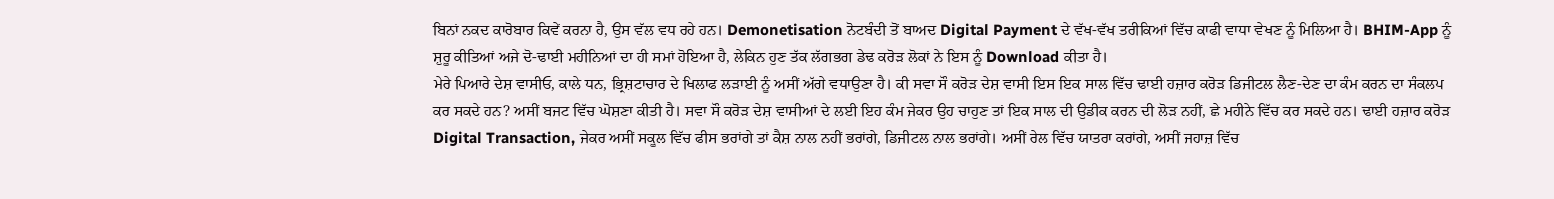ਬਿਨਾਂ ਨਕਦ ਕਾਰੋਬਾਰ ਕਿਵੇਂ ਕਰਨਾ ਹੈ, ਉਸ ਵੱਲ ਵਧ ਰਹੇ ਹਨ। Demonetisation ਨੋਟਬੰਦੀ ਤੋਂ ਬਾਅਦ Digital Payment ਦੇ ਵੱਖ-ਵੱਖ ਤਰੀਕਿਆਂ ਵਿੱਚ ਕਾਫੀ ਵਾਧਾ ਵੇਖਣ ਨੂੰ ਮਿਲਿਆ ਹੈ। BHIM-App ਨੂੰ ਸ਼ੁਰੂ ਕੀਤਿਆਂ ਅਜੇ ਦੋ-ਢਾਈ ਮਹੀਨਿਆਂ ਦਾ ਹੀ ਸਮਾਂ ਹੋਇਆ ਹੈ, ਲੇਕਿਨ ਹੁਣ ਤੱਕ ਲੱਗਭਗ ਡੇਢ ਕਰੋੜ ਲੋਕਾਂ ਨੇ ਇਸ ਨੂੰ Download ਕੀਤਾ ਹੈ।
ਮੇਰੇ ਪਿਆਰੇ ਦੇਸ਼ ਵਾਸੀਓ, ਕਾਲੇ ਧਨ, ਭ੍ਰਿਸ਼ਟਾਚਾਰ ਦੇ ਖਿਲਾਫ ਲੜਾਈ ਨੂੰ ਅਸੀਂ ਅੱਗੇ ਵਧਾਉਣਾ ਹੈ। ਕੀ ਸਵਾ ਸੌ ਕਰੋੜ ਦੇਸ਼ ਵਾਸੀ ਇਸ ਇਕ ਸਾਲ ਵਿੱਚ ਢਾਈ ਹਜ਼ਾਰ ਕਰੋੜ ਡਿਜੀਟਲ ਲੈਣ-ਦੇਣ ਦਾ ਕੰਮ ਕਰਨ ਦਾ ਸੰਕਲਪ ਕਰ ਸਕਦੇ ਹਨ? ਅਸੀਂ ਬਜਟ ਵਿੱਚ ਘੋਸ਼ਣਾ ਕੀਤੀ ਹੈ। ਸਵਾ ਸੌ ਕਰੋੜ ਦੇਸ਼ ਵਾਸੀਆਂ ਦੇ ਲਈ ਇਹ ਕੰਮ ਜੇਕਰ ਉਹ ਚਾਹੁਣ ਤਾਂ ਇਕ ਸਾਲ ਦੀ ਉਡੀਕ ਕਰਨ ਦੀ ਲੋੜ ਨਹੀਂ, ਛੇ ਮਹੀਨੇ ਵਿੱਚ ਕਰ ਸਕਦੇ ਹਨ। ਢਾਈ ਹਜ਼ਾਰ ਕਰੋੜ Digital Transaction, ਜੇਕਰ ਅਸੀਂ ਸਕੂਲ ਵਿੱਚ ਫੀਸ ਭਰਾਂਗੇ ਤਾਂ ਕੈਸ਼ ਨਾਲ ਨਹੀਂ ਭਰਾਂਗੇ, ਡਿਜੀਟਲ ਨਾਲ ਭਰਾਂਗੇ। ਅਸੀਂ ਰੇਲ ਵਿੱਚ ਯਾਤਰਾ ਕਰਾਂਗੇ, ਅਸੀਂ ਜਹਾਜ਼ ਵਿੱਚ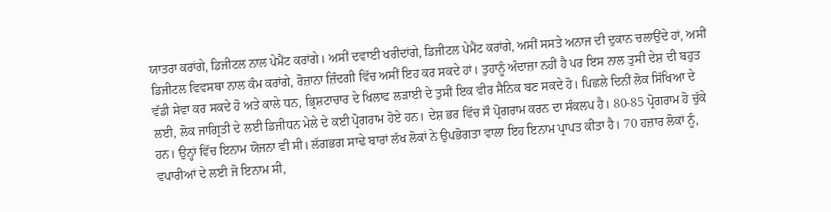ਯਾਤਰਾ ਕਰਾਂਗੇ, ਡਿਜੀਟਲ ਨਾਲ ਪੇਮੈਂਟ ਕਰਾਂਗੇ। ਅਸੀਂ ਦਵਾਈ ਖਰੀਦਾਂਗੇ, ਡਿਜੀਟਲ ਪੇਮੈਂਟ ਕਰਾਂਗੇ, ਅਸੀਂ ਸਸਤੇ ਅਨਾਜ ਦੀ ਦੁਕਾਨ ਚਲਾਉਂਦੇ ਹਾਂ, ਅਸੀਂ ਡਿਜੀਟਲ ਵਿਵਸਥਾ ਨਾਲ ਕੰਮ ਕਰਾਂਗੇ, ਰੋਜ਼ਾਨਾ ਜ਼ਿੰਦਗੀ ਵਿੱਚ ਅਸੀਂ ਇਹ ਕਰ ਸਕਦੇ ਹਾਂ। ਤੁਹਾਨੂੰ ਅੰਦਾਜ਼ਾ ਨਹੀਂ ਹੈ ਪਰ ਇਸ ਨਾਲ ਤੁਸੀਂ ਦੇਸ਼ ਦੀ ਬਹੁਤ ਵੱਡੀ ਸੇਵਾ ਕਰ ਸਕਦੇ ਹੋ ਅਤੇ ਕਾਲੇ ਧਨ, ਭ੍ਰਿਸ਼ਟਾਚਾਰ ਦੇ ਖਿਲਾਫ ਲੜਾਈ ਦੇ ਤੁਸੀਂ ਇਕ ਵੀਰ ਸੈਨਿਕ ਬਣ ਸਕਦੇ ਹੋ। ਪਿਛਲੇ ਦਿਨੀਂ ਲੋਕ ਸਿੱਖਿਆ ਦੇ ਲਈ, ਲੋਕ ਜਾਗ੍ਰਿਤੀ ਦੇ ਲਈ ਡਿਜੀਧਨ ਮੇਲੇ ਦੇ ਕਈ ਪ੍ਰੋਗਰਾਮ ਹੋਏ ਹਨ। ਦੇਸ਼ ਭਰ ਵਿੱਚ ਸੌ ਪ੍ਰੋਗਰਾਮ ਕਰਨ ਦਾ ਸੰਕਲਪ ਹੈ। 80-85 ਪ੍ਰੋਗਰਾਮ ਹੋ ਚੁੱਕੇ ਹਨ। ਉਨ੍ਹਾਂ ਵਿੱਚ ਇਨਾਮ ਯੋਜਨਾ ਵੀ ਸੀ। ਲੱਗਭਗ ਸਾਢੇ ਬਾਰਾਂ ਲੱਖ ਲੋਕਾਂ ਨੇ ਉਪਭੋਗਤਾ ਵਾਲਾ ਇਹ ਇਨਾਮ ਪ੍ਰਾਪਤ ਕੀਤਾ ਹੈ। 70 ਹਜ਼ਾਰ ਲੋਕਾਂ ਨੂੰ, ਵਪਾਰੀਆਂ ਦੇ ਲਈ ਜੋ ਇਨਾਮ ਸੀ,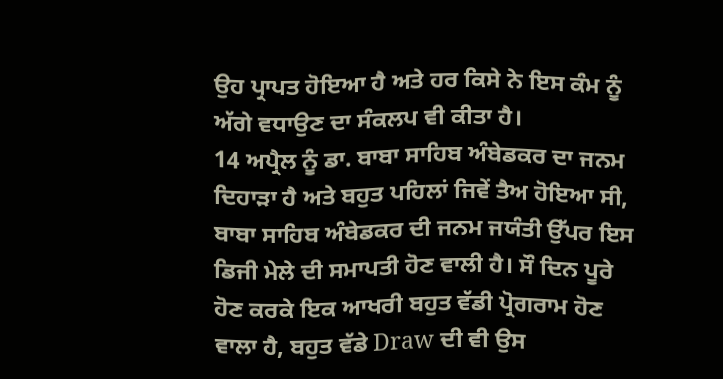ਉਹ ਪ੍ਰਾਪਤ ਹੋਇਆ ਹੈ ਅਤੇ ਹਰ ਕਿਸੇ ਨੇ ਇਸ ਕੰਮ ਨੂੰ ਅੱਗੇ ਵਧਾਉਣ ਦਾ ਸੰਕਲਪ ਵੀ ਕੀਤਾ ਹੈ।
14 ਅਪ੍ਰੈਲ ਨੂੰ ਡਾ. ਬਾਬਾ ਸਾਹਿਬ ਅੰਬੇਡਕਰ ਦਾ ਜਨਮ ਦਿਹਾੜਾ ਹੈ ਅਤੇ ਬਹੁਤ ਪਹਿਲਾਂ ਜਿਵੇਂ ਤੈਅ ਹੋਇਆ ਸੀ, ਬਾਬਾ ਸਾਹਿਬ ਅੰਬੇਡਕਰ ਦੀ ਜਨਮ ਜਯੰਤੀ ਉੱਪਰ ਇਸ ਡਿਜੀ ਮੇਲੇ ਦੀ ਸਮਾਪਤੀ ਹੋਣ ਵਾਲੀ ਹੈ। ਸੌ ਦਿਨ ਪੂਰੇ ਹੋਣ ਕਰਕੇ ਇਕ ਆਖਰੀ ਬਹੁਤ ਵੱਡੀ ਪ੍ਰੋਗਰਾਮ ਹੋਣ ਵਾਲਾ ਹੈ, ਬਹੁਤ ਵੱਡੇ Draw ਦੀ ਵੀ ਉਸ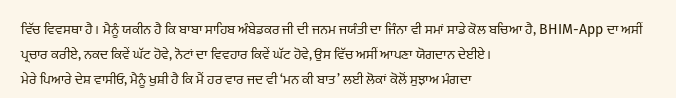ਵਿੱਚ ਵਿਵਸਥਾ ਹੈ। ਮੈਨੂੰ ਯਕੀਨ ਹੈ ਕਿ ਬਾਬਾ ਸਾਹਿਬ ਅੰਬੇਡਕਰ ਜੀ ਦੀ ਜਨਮ ਜਯੰਤੀ ਦਾ ਜਿੰਨਾ ਵੀ ਸਮਾਂ ਸਾਡੇ ਕੋਲ ਬਚਿਆ ਹੈ, BHIM-App ਦਾ ਅਸੀਂ ਪ੍ਰਚਾਰ ਕਰੀਏ, ਨਕਦ ਕਿਵੇਂ ਘੱਟ ਹੋਵੇ, ਨੋਟਾਂ ਦਾ ਵਿਵਹਾਰ ਕਿਵੇਂ ਘੱਟ ਹੋਵੇ, ਉਸ ਵਿੱਚ ਅਸੀਂ ਆਪਣਾ ਯੋਗਦਾਨ ਦੇਈਏ।
ਮੇਰੇ ਪਿਆਰੇ ਦੇਸ਼ ਵਾਸੀਓ, ਮੈਨੂੰ ਖੁਸ਼ੀ ਹੈ ਕਿ ਮੈਂ ਹਰ ਵਾਰ ਜਦ ਵੀ ‘ਮਨ ਕੀ ਬਾਤ’ ਲਈ ਲੋਕਾਂ ਕੋਲੋਂ ਸੁਝਾਅ ਮੰਗਦਾ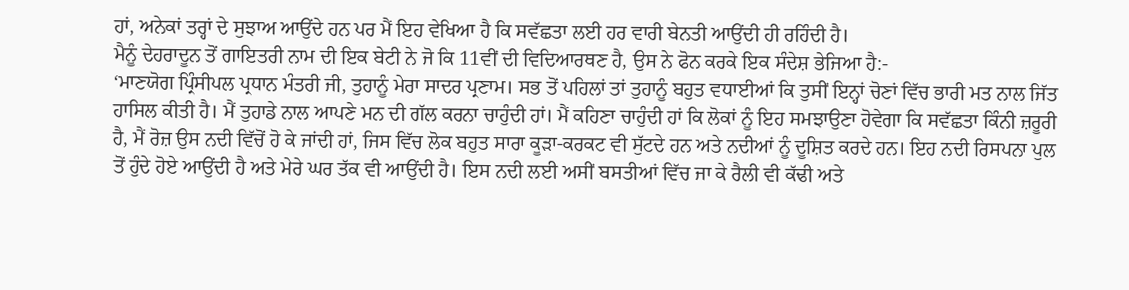ਹਾਂ, ਅਨੇਕਾਂ ਤਰ੍ਹਾਂ ਦੇ ਸੁਝਾਅ ਆਉਂਦੇ ਹਨ ਪਰ ਮੈਂ ਇਹ ਵੇਖਿਆ ਹੈ ਕਿ ਸਵੱਛਤਾ ਲਈ ਹਰ ਵਾਰੀ ਬੇਨਤੀ ਆਉਂਦੀ ਹੀ ਰਹਿੰਦੀ ਹੈ।
ਮੈਨੂੰ ਦੇਹਰਾਦੂਨ ਤੋਂ ਗਾਇਤਰੀ ਨਾਮ ਦੀ ਇਕ ਬੇਟੀ ਨੇ ਜੋ ਕਿ 11ਵੀਂ ਦੀ ਵਿਦਿਆਰਥਣ ਹੈ, ਉਸ ਨੇ ਫੋਨ ਕਰਕੇ ਇਕ ਸੰਦੇਸ਼ ਭੇਜਿਆ ਹੈ:-
‘ਮਾਣਯੋਗ ਪ੍ਰਿੰਸੀਪਲ ਪ੍ਰਧਾਨ ਮੰਤਰੀ ਜੀ, ਤੁਹਾਨੂੰ ਮੇਰਾ ਸਾਦਰ ਪ੍ਰਣਾਮ। ਸਭ ਤੋਂ ਪਹਿਲਾਂ ਤਾਂ ਤੁਹਾਨੂੰ ਬਹੁਤ ਵਧਾਈਆਂ ਕਿ ਤੁਸੀਂ ਇਨ੍ਹਾਂ ਚੋਣਾਂ ਵਿੱਚ ਭਾਰੀ ਮਤ ਨਾਲ ਜਿੱਤ ਹਾਸਿਲ ਕੀਤੀ ਹੈ। ਮੈਂ ਤੁਹਾਡੇ ਨਾਲ ਆਪਣੇ ਮਨ ਦੀ ਗੱਲ ਕਰਨਾ ਚਾਹੁੰਦੀ ਹਾਂ। ਮੈਂ ਕਹਿਣਾ ਚਾਹੁੰਦੀ ਹਾਂ ਕਿ ਲੋਕਾਂ ਨੂੰ ਇਹ ਸਮਝਾਉਣਾ ਹੋਵੇਗਾ ਕਿ ਸਵੱਛਤਾ ਕਿੰਨੀ ਜ਼ਰੂਰੀ ਹੈ, ਮੈਂ ਰੋਜ਼ ਉਸ ਨਦੀ ਵਿੱਚੋਂ ਹੋ ਕੇ ਜਾਂਦੀ ਹਾਂ, ਜਿਸ ਵਿੱਚ ਲੋਕ ਬਹੁਤ ਸਾਰਾ ਕੂੜਾ-ਕਰਕਟ ਵੀ ਸੁੱਟਦੇ ਹਨ ਅਤੇ ਨਦੀਆਂ ਨੂੰ ਦੂਸ਼ਿਤ ਕਰਦੇ ਹਨ। ਇਹ ਨਦੀ ਰਿਸਪਨਾ ਪੁਲ ਤੋਂ ਹੁੰਦੇ ਹੋਏ ਆਉਂਦੀ ਹੈ ਅਤੇ ਮੇਰੇ ਘਰ ਤੱਕ ਵੀ ਆਉਂਦੀ ਹੈ। ਇਸ ਨਦੀ ਲਈ ਅਸੀਂ ਬਸਤੀਆਂ ਵਿੱਚ ਜਾ ਕੇ ਰੈਲੀ ਵੀ ਕੱਢੀ ਅਤੇ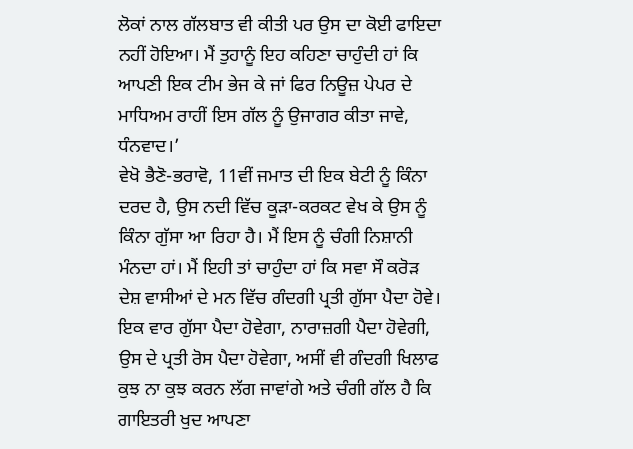ਲੋਕਾਂ ਨਾਲ ਗੱਲਬਾਤ ਵੀ ਕੀਤੀ ਪਰ ਉਸ ਦਾ ਕੋਈ ਫਾਇਦਾ ਨਹੀਂ ਹੋਇਆ। ਮੈਂ ਤੁਹਾਨੂੰ ਇਹ ਕਹਿਣਾ ਚਾਹੁੰਦੀ ਹਾਂ ਕਿ ਆਪਣੀ ਇਕ ਟੀਮ ਭੇਜ ਕੇ ਜਾਂ ਫਿਰ ਨਿਊਜ਼ ਪੇਪਰ ਦੇ ਮਾਧਿਅਮ ਰਾਹੀਂ ਇਸ ਗੱਲ ਨੂੰ ਉਜਾਗਰ ਕੀਤਾ ਜਾਵੇ, ਧੰਨਵਾਦ।’
ਵੇਖੋ ਭੈਣੋ-ਭਰਾਵੋ, 11ਵੀਂ ਜਮਾਤ ਦੀ ਇਕ ਬੇਟੀ ਨੂੰ ਕਿੰਨਾ ਦਰਦ ਹੈ, ਉਸ ਨਦੀ ਵਿੱਚ ਕੂੜਾ-ਕਰਕਟ ਵੇਖ ਕੇ ਉਸ ਨੂੰ ਕਿੰਨਾ ਗੁੱਸਾ ਆ ਰਿਹਾ ਹੈ। ਮੈਂ ਇਸ ਨੂੰ ਚੰਗੀ ਨਿਸ਼ਾਨੀ ਮੰਨਦਾ ਹਾਂ। ਮੈਂ ਇਹੀ ਤਾਂ ਚਾਹੁੰਦਾ ਹਾਂ ਕਿ ਸਵਾ ਸੌ ਕਰੋੜ ਦੇਸ਼ ਵਾਸੀਆਂ ਦੇ ਮਨ ਵਿੱਚ ਗੰਦਗੀ ਪ੍ਰਤੀ ਗੁੱਸਾ ਪੈਦਾ ਹੋਵੇ। ਇਕ ਵਾਰ ਗੁੱਸਾ ਪੈਦਾ ਹੋਵੇਗਾ, ਨਾਰਾਜ਼ਗੀ ਪੈਦਾ ਹੋਵੇਗੀ, ਉਸ ਦੇ ਪ੍ਰਤੀ ਰੋਸ ਪੈਦਾ ਹੋਵੇਗਾ, ਅਸੀਂ ਵੀ ਗੰਦਗੀ ਖਿਲਾਫ ਕੁਝ ਨਾ ਕੁਝ ਕਰਨ ਲੱਗ ਜਾਵਾਂਗੇ ਅਤੇ ਚੰਗੀ ਗੱਲ ਹੈ ਕਿ ਗਾਇਤਰੀ ਖੁਦ ਆਪਣਾ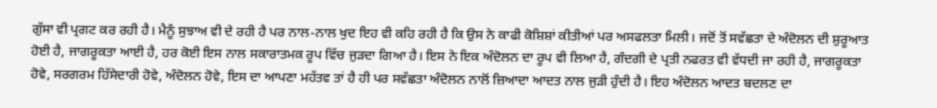ਗੁੱਸਾ ਵੀ ਪ੍ਰਗਟ ਕਰ ਰਹੀ ਹੈ। ਮੈਨੂੰ ਸੁਝਾਅ ਵੀ ਦੇ ਰਹੀ ਹੈ ਪਰ ਨਾਲ-ਨਾਲ ਖੁਦ ਇਹ ਵੀ ਕਹਿ ਰਹੀ ਹੈ ਕਿ ਉਸ ਨੇ ਕਾਫੀ ਕੋਸ਼ਿਸ਼ਾਂ ਕੀਤੀਆਂ ਪਰ ਅਸਫਲਤਾ ਮਿਲੀ। ਜਦੋਂ ਤੋਂ ਸਵੱਛਤਾ ਦੇ ਅੰਦੋਲਨ ਦੀ ਸ਼ੁਰੂਆਤ ਹੋਈ ਹੈ, ਜਾਗਰੂਕਤਾ ਆਈ ਹੈ, ਹਰ ਕੋਈ ਇਸ ਨਾਲ ਸਕਾਰਾਤਮਕ ਰੂਪ ਵਿੱਚ ਜੁੜਦਾ ਗਿਆ ਹੈ। ਇਸ ਨੇ ਇਕ ਅੰਦੋਲਨ ਦਾ ਰੂਪ ਵੀ ਲਿਆ ਹੈ, ਗੰਦਗੀ ਦੇ ਪ੍ਰਤੀ ਨਫਰਤ ਵੀ ਵੱਧਦੀ ਜਾ ਰਹੀ ਹੈ, ਜਾਗਰੂਕਤਾ ਹੋਵੇ, ਸਰਗਰਮ ਹਿੱਸੇਦਾਰੀ ਹੋਵੇ, ਅੰਦੋਲਨ ਹੋਵੇ, ਇਸ ਦਾ ਆਪਣਾ ਮਹੱਤਵ ਤਾਂ ਹੈ ਹੀ ਪਰ ਸਵੱਛਤਾ ਅੰਦੋਲਨ ਨਾਲੋਂ ਜ਼ਿਆਦਾ ਆਦਤ ਨਾਲ ਜੁੜੀ ਹੁੰਦੀ ਹੈ। ਇਹ ਅੰਦੋਲਨ ਆਦਤ ਬਦਲਣ ਦਾ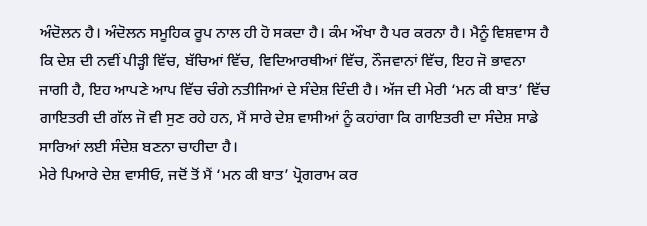ਅੰਦੋਲਨ ਹੈ। ਅੰਦੋਲਨ ਸਮੂਹਿਕ ਰੂਪ ਨਾਲ ਹੀ ਹੋ ਸਕਦਾ ਹੈ। ਕੰਮ ਔਖਾ ਹੈ ਪਰ ਕਰਨਾ ਹੈ। ਮੈਨੂੰ ਵਿਸ਼ਵਾਸ ਹੈ ਕਿ ਦੇਸ਼ ਦੀ ਨਵੀਂ ਪੀੜ੍ਹੀ ਵਿੱਚ, ਬੱਚਿਆਂ ਵਿੱਚ, ਵਿਦਿਆਰਥੀਆਂ ਵਿੱਚ, ਨੌਜਵਾਨਾਂ ਵਿੱਚ, ਇਹ ਜੋ ਭਾਵਨਾ ਜਾਗੀ ਹੈ, ਇਹ ਆਪਣੇ ਆਪ ਵਿੱਚ ਚੰਗੇ ਨਤੀਜਿਆਂ ਦੇ ਸੰਦੇਸ਼ ਦਿੰਦੀ ਹੈ। ਅੱਜ ਦੀ ਮੇਰੀ ‘ਮਨ ਕੀ ਬਾਤ’ ਵਿੱਚ ਗਾਇਤਰੀ ਦੀ ਗੱਲ ਜੋ ਵੀ ਸੁਣ ਰਹੇ ਹਨ, ਮੈਂ ਸਾਰੇ ਦੇਸ਼ ਵਾਸੀਆਂ ਨੂੰ ਕਹਾਂਗਾ ਕਿ ਗਾਇਤਰੀ ਦਾ ਸੰਦੇਸ਼ ਸਾਡੇ ਸਾਰਿਆਂ ਲਈ ਸੰਦੇਸ਼ ਬਣਨਾ ਚਾਹੀਦਾ ਹੈ।
ਮੇਰੇ ਪਿਆਰੇ ਦੇਸ਼ ਵਾਸੀਓ, ਜਦੋਂ ਤੋਂ ਮੈਂ ‘ਮਨ ਕੀ ਬਾਤ’ ਪ੍ਰੋਗਰਾਮ ਕਰ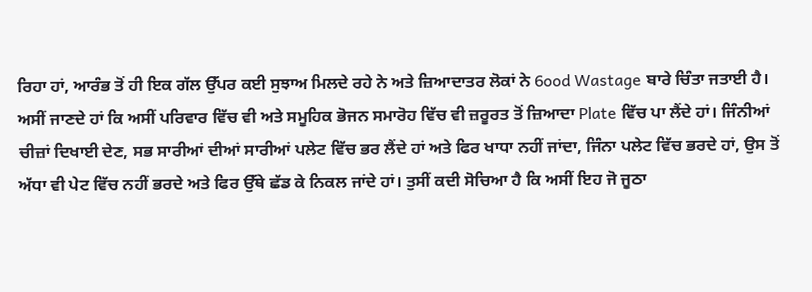ਰਿਹਾ ਹਾਂ, ਆਰੰਭ ਤੋਂ ਹੀ ਇਕ ਗੱਲ ਉੱਪਰ ਕਈ ਸੁਝਾਅ ਮਿਲਦੇ ਰਹੇ ਨੇ ਅਤੇ ਜ਼ਿਆਦਾਤਰ ਲੋਕਾਂ ਨੇ 6ood Wastage ਬਾਰੇ ਚਿੰਤਾ ਜਤਾਈ ਹੈ। ਅਸੀਂ ਜਾਣਦੇ ਹਾਂ ਕਿ ਅਸੀਂ ਪਰਿਵਾਰ ਵਿੱਚ ਵੀ ਅਤੇ ਸਮੂਹਿਕ ਭੋਜਨ ਸਮਾਰੋਹ ਵਿੱਚ ਵੀ ਜ਼ਰੂਰਤ ਤੋਂ ਜ਼ਿਆਦਾ Plate ਵਿੱਚ ਪਾ ਲੈਂਦੇ ਹਾਂ। ਜਿੰਨੀਆਂ ਚੀਜ਼ਾਂ ਦਿਖਾਈ ਦੇਣ, ਸਭ ਸਾਰੀਆਂ ਦੀਆਂ ਸਾਰੀਆਂ ਪਲੇਟ ਵਿੱਚ ਭਰ ਲੈਂਦੇ ਹਾਂ ਅਤੇ ਫਿਰ ਖਾਧਾ ਨਹੀਂ ਜਾਂਦਾ, ਜਿੰਨਾ ਪਲੇਟ ਵਿੱਚ ਭਰਦੇ ਹਾਂ, ਉਸ ਤੋਂ ਅੱਧਾ ਵੀ ਪੇਟ ਵਿੱਚ ਨਹੀਂ ਭਰਦੇ ਅਤੇ ਫਿਰ ਉੱਥੇ ਛੱਡ ਕੇ ਨਿਕਲ ਜਾਂਦੇ ਹਾਂ। ਤੁਸੀਂ ਕਦੀ ਸੋਚਿਆ ਹੈ ਕਿ ਅਸੀਂ ਇਹ ਜੋ ਜੂਠਾ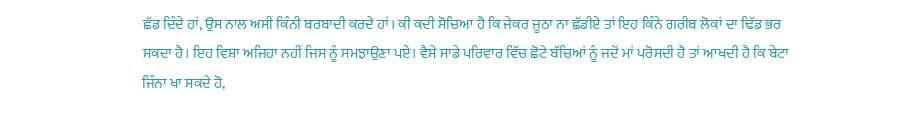ਛੱਡ ਦਿੰਦੇ ਹਾਂ, ਉਸ ਨਾਲ ਅਸੀਂ ਕਿੰਨੀ ਬਰਬਾਦੀ ਕਰਦੇ ਹਾਂ। ਕੀ ਕਦੀ ਸੋਚਿਆ ਹੈ ਕਿ ਜੇਕਰ ਜੂਠਾ ਨਾ ਛੱਡੀਏ ਤਾਂ ਇਹ ਕਿੰਨੇ ਗਰੀਬ ਲੋਕਾਂ ਦਾ ਢਿੱਡ ਭਰ ਸਕਦਾ ਹੈ। ਇਹ ਵਿਸ਼ਾ ਅਜਿਹਾ ਨਹੀਂ ਜਿਸ ਨੂੰ ਸਮਝਾਉਣਾ ਪਏ। ਵੈਸੇ ਸਾਡੇ ਪਰਿਵਾਰ ਵਿੱਚ ਛੋਟੇ ਬੱਚਿਆਂ ਨੂੰ ਜਦੋਂ ਮਾਂ ਪਰੋਸਦੀ ਹੈ ਤਾਂ ਆਖਦੀ ਹੈ ਕਿ ਬੇਟਾ ਜਿੰਨਾ ਖਾ ਸਕਦੇ ਹੋ,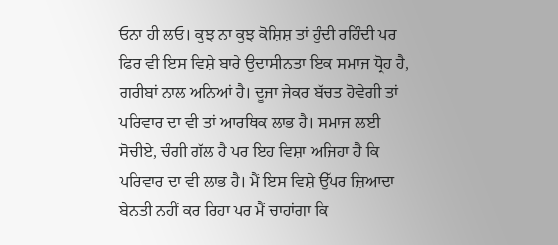ਓਨਾ ਹੀ ਲਓ। ਕੁਝ ਨਾ ਕੁਝ ਕੋਸ਼ਿਸ਼ ਤਾਂ ਹੁੰਦੀ ਰਹਿੰਦੀ ਪਰ ਫਿਰ ਵੀ ਇਸ ਵਿਸ਼ੇ ਬਾਰੇ ਉਦਾਸੀਨਤਾ ਇਕ ਸਮਾਜ ਧ੍ਰੋਹ ਹੈ, ਗਰੀਬਾਂ ਨਾਲ ਅਨਿਆਂ ਹੈ। ਦੂਜਾ ਜੇਕਰ ਬੱਚਤ ਹੋਵੇਗੀ ਤਾਂ ਪਰਿਵਾਰ ਦਾ ਵੀ ਤਾਂ ਆਰਥਿਕ ਲਾਭ ਹੈ। ਸਮਾਜ ਲਈ ਸੋਚੀਏ, ਚੰਗੀ ਗੱਲ ਹੈ ਪਰ ਇਹ ਵਿਸ਼ਾ ਅਜਿਹਾ ਹੈ ਕਿ ਪਰਿਵਾਰ ਦਾ ਵੀ ਲਾਭ ਹੈ। ਮੈਂ ਇਸ ਵਿਸ਼ੇ ਉੱਪਰ ਜ਼ਿਆਦਾ ਬੇਨਤੀ ਨਹੀਂ ਕਰ ਰਿਹਾ ਪਰ ਮੈਂ ਚਾਹਾਂਗਾ ਕਿ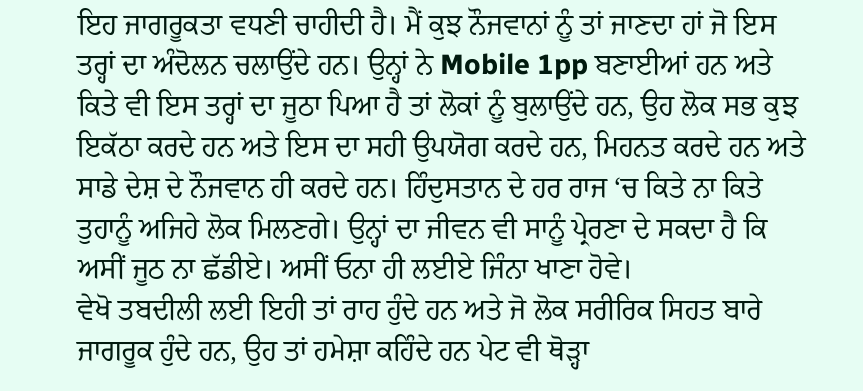ਇਹ ਜਾਗਰੂਕਤਾ ਵਧਣੀ ਚਾਹੀਦੀ ਹੈ। ਮੈਂ ਕੁਝ ਨੌਜਵਾਨਾਂ ਨੂੰ ਤਾਂ ਜਾਣਦਾ ਹਾਂ ਜੋ ਇਸ ਤਰ੍ਹਾਂ ਦਾ ਅੰਦੋਲਨ ਚਲਾਉਂਦੇ ਹਨ। ਉਨ੍ਹਾਂ ਨੇ Mobile 1pp ਬਣਾਈਆਂ ਹਨ ਅਤੇ ਕਿਤੇ ਵੀ ਇਸ ਤਰ੍ਹਾਂ ਦਾ ਜੂਠਾ ਪਿਆ ਹੈ ਤਾਂ ਲੋਕਾਂ ਨੂੰ ਬੁਲਾਉਂਦੇ ਹਨ, ਉਹ ਲੋਕ ਸਭ ਕੁਝ ਇਕੱਠਾ ਕਰਦੇ ਹਨ ਅਤੇ ਇਸ ਦਾ ਸਹੀ ਉਪਯੋਗ ਕਰਦੇ ਹਨ, ਮਿਹਨਤ ਕਰਦੇ ਹਨ ਅਤੇ ਸਾਡੇ ਦੇਸ਼ ਦੇ ਨੌਜਵਾਨ ਹੀ ਕਰਦੇ ਹਨ। ਹਿੰਦੁਸਤਾਨ ਦੇ ਹਰ ਰਾਜ ‘ਚ ਕਿਤੇ ਨਾ ਕਿਤੇ ਤੁਹਾਨੂੰ ਅਜਿਹੇ ਲੋਕ ਮਿਲਣਗੇ। ਉਨ੍ਹਾਂ ਦਾ ਜੀਵਨ ਵੀ ਸਾਨੂੰ ਪ੍ਰੇਰਣਾ ਦੇ ਸਕਦਾ ਹੈ ਕਿ ਅਸੀਂ ਜੂਠ ਨਾ ਛੱਡੀਏ। ਅਸੀਂ ਓਨਾ ਹੀ ਲਈਏ ਜਿੰਨਾ ਖਾਣਾ ਹੋਵੇ।
ਵੇਖੋ ਤਬਦੀਲੀ ਲਈ ਇਹੀ ਤਾਂ ਰਾਹ ਹੁੰਦੇ ਹਨ ਅਤੇ ਜੋ ਲੋਕ ਸਰੀਰਿਕ ਸਿਹਤ ਬਾਰੇ ਜਾਗਰੂਕ ਹੁੰਦੇ ਹਨ, ਉਹ ਤਾਂ ਹਮੇਸ਼ਾ ਕਹਿੰਦੇ ਹਨ ਪੇਟ ਵੀ ਥੋੜ੍ਹਾ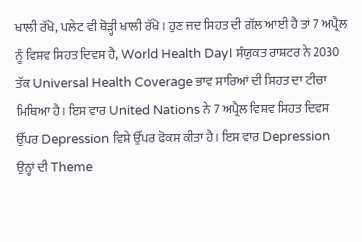ਖਾਲੀ ਰੱਖੋ, ਪਲੇਟ ਵੀ ਥੋੜ੍ਹੀ ਖਾਲੀ ਰੱਖੋ। ਹੁਣ ਜਦ ਸਿਹਤ ਦੀ ਗੱਲ ਆਈ ਹੈ ਤਾਂ 7 ਅਪ੍ਰੈਲ ਨੂੰ ਵਿਸ਼ਵ ਸਿਹਤ ਦਿਵਸ ਹੈ, World Health Day। ਸੰਯੁਕਤ ਰਾਸ਼ਟਰ ਨੇ 2030 ਤੱਕ Universal Health Coverage ਭਾਵ ਸਾਰਿਆਂ ਦੀ ਸਿਹਤ ਦਾ ਟੀਚਾ ਮਿਥਿਆ ਹੈ। ਇਸ ਵਾਰ United Nations ਨੇ 7 ਅਪ੍ਰੈਲ ਵਿਸ਼ਵ ਸਿਹਤ ਦਿਵਸ ਉੱਪਰ Depression ਵਿਸ਼ੇ ਉੱਪਰ ਫੋਕਸ ਕੀਤਾ ਹੈ। ਇਸ ਵਾਰ Depression ਉਨ੍ਹਾਂ ਦੀ Theme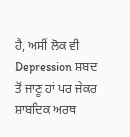ਹੈ, ਅਸੀਂ ਲੋਕ ਵੀ Depression ਸ਼ਬਦ ਤੋਂ ਜਾਣੂ ਹਾਂ ਪਰ ਜੇਕਰ ਸ਼ਾਬਦਿਕ ਅਰਥ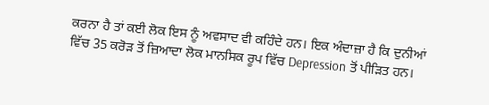ਕਰਨਾ ਹੈ ਤਾਂ ਕਈ ਲੋਕ ਇਸ ਨੂੰ ਅਵਸਾਦ ਵੀ ਕਹਿੰਦੇ ਹਨ। ਇਕ ਅੰਦਾਜ਼ਾ ਹੈ ਕਿ ਦੁਨੀਆਂ ਵਿੱਚ 35 ਕਰੋੜ ਤੋਂ ਜ਼ਿਆਦਾ ਲੋਕ ਮਾਨਸਿਕ ਰੂਪ ਵਿੱਚ Depression ਤੋਂ ਪੀੜਿਤ ਹਨ।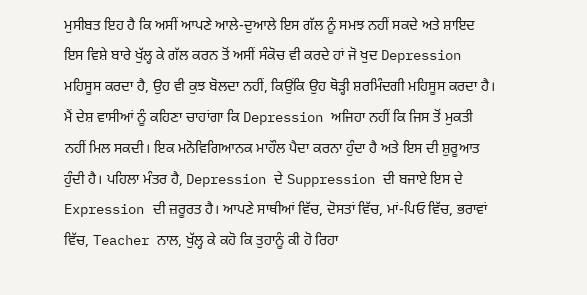ਮੁਸੀਬਤ ਇਹ ਹੈ ਕਿ ਅਸੀਂ ਆਪਣੇ ਆਲੇ-ਦੁਆਲੇ ਇਸ ਗੱਲ ਨੂੰ ਸਮਝ ਨਹੀਂ ਸਕਦੇ ਅਤੇ ਸ਼ਾਇਦ ਇਸ ਵਿਸ਼ੇ ਬਾਰੇ ਖੁੱਲ੍ਹ ਕੇ ਗੱਲ ਕਰਨ ਤੋਂ ਅਸੀਂ ਸੰਕੋਚ ਵੀ ਕਰਦੇ ਹਾਂ ਜੋ ਖੁਦ Depression ਮਹਿਸੂਸ ਕਰਦਾ ਹੈ, ਉਹ ਵੀ ਕੁਝ ਬੋਲਦਾ ਨਹੀਂ, ਕਿਉਂਕਿ ਉਹ ਥੋੜ੍ਹੀ ਸ਼ਰਮਿੰਦਗੀ ਮਹਿਸੂਸ ਕਰਦਾ ਹੈ।
ਮੈਂ ਦੇਸ਼ ਵਾਸੀਆਂ ਨੂੰ ਕਹਿਣਾ ਚਾਹਾਂਗਾ ਕਿ Depression ਅਜਿਹਾ ਨਹੀਂ ਕਿ ਜਿਸ ਤੋਂ ਮੁਕਤੀ ਨਹੀਂ ਮਿਲ ਸਕਦੀ। ਇਕ ਮਨੋਵਿਗਿਆਨਕ ਮਾਹੌਲ ਪੈਦਾ ਕਰਨਾ ਹੁੰਦਾ ਹੈ ਅਤੇ ਇਸ ਦੀ ਸ਼ੁਰੂਆਤ ਹੁੰਦੀ ਹੈ। ਪਹਿਲਾ ਮੰਤਰ ਹੈ, Depression ਦੇ Suppression ਦੀ ਬਜਾਏ ਇਸ ਦੇ Expression ਦੀ ਜ਼ਰੂਰਤ ਹੈ। ਆਪਣੇ ਸਾਥੀਆਂ ਵਿੱਚ, ਦੋਸਤਾਂ ਵਿੱਚ, ਮਾਂ-ਪਿਓ ਵਿੱਚ, ਭਰਾਵਾਂ ਵਿੱਚ, Teacher ਨਾਲ, ਖੁੱਲ੍ਹ ਕੇ ਕਹੋ ਕਿ ਤੁਹਾਨੂੰ ਕੀ ਹੋ ਰਿਹਾ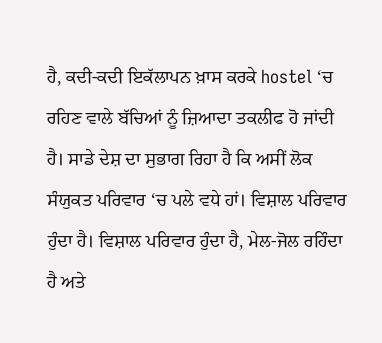ਹੈ, ਕਦੀ-ਕਦੀ ਇਕੱਲਾਪਨ ਖ਼ਾਸ ਕਰਕੇ hostel ‘ਚ ਰਹਿਣ ਵਾਲੇ ਬੱਚਿਆਂ ਨੂੰ ਜ਼ਿਆਦਾ ਤਕਲੀਫ ਹੋ ਜਾਂਦੀ ਹੈ। ਸਾਡੇ ਦੇਸ਼ ਦਾ ਸੁਭਾਗ ਰਿਹਾ ਹੈ ਕਿ ਅਸੀਂ ਲੋਕ ਸੰਯੁਕਤ ਪਰਿਵਾਰ ‘ਚ ਪਲੇ ਵਧੇ ਹਾਂ। ਵਿਸ਼ਾਲ ਪਰਿਵਾਰ ਹੁੰਦਾ ਹੈ। ਵਿਸ਼ਾਲ ਪਰਿਵਾਰ ਹੁੰਦਾ ਹੈ, ਮੇਲ-ਜੋਲ ਰਹਿੰਦਾ ਹੈ ਅਤੇ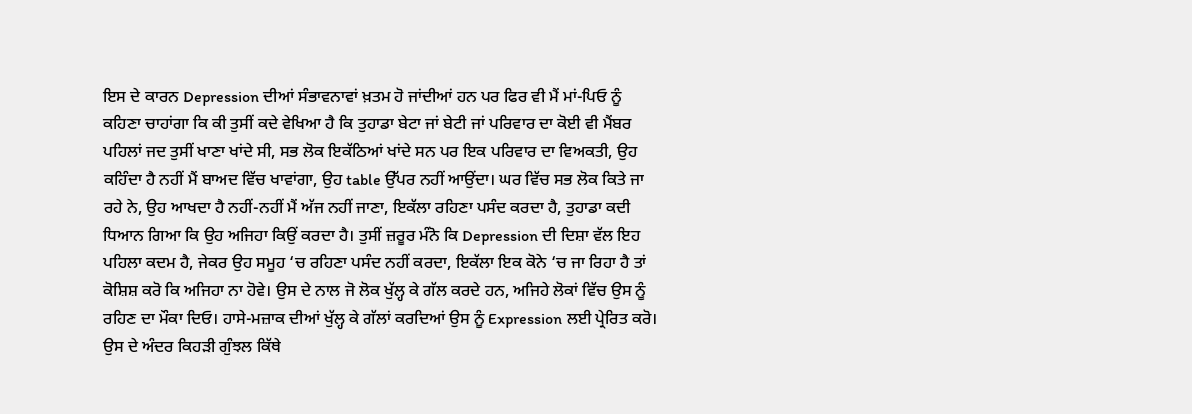ਇਸ ਦੇ ਕਾਰਨ Depression ਦੀਆਂ ਸੰਭਾਵਨਾਵਾਂ ਖ਼ਤਮ ਹੋ ਜਾਂਦੀਆਂ ਹਨ ਪਰ ਫਿਰ ਵੀ ਮੈਂ ਮਾਂ-ਪਿਓ ਨੂੰ ਕਹਿਣਾ ਚਾਹਾਂਗਾ ਕਿ ਕੀ ਤੁਸੀਂ ਕਦੇ ਵੇਖਿਆ ਹੈ ਕਿ ਤੁਹਾਡਾ ਬੇਟਾ ਜਾਂ ਬੇਟੀ ਜਾਂ ਪਰਿਵਾਰ ਦਾ ਕੋਈ ਵੀ ਮੈਂਬਰ ਪਹਿਲਾਂ ਜਦ ਤੁਸੀਂ ਖਾਣਾ ਖਾਂਦੇ ਸੀ, ਸਭ ਲੋਕ ਇਕੱਠਿਆਂ ਖਾਂਦੇ ਸਨ ਪਰ ਇਕ ਪਰਿਵਾਰ ਦਾ ਵਿਅਕਤੀ, ਉਹ ਕਹਿੰਦਾ ਹੈ ਨਹੀਂ ਮੈਂ ਬਾਅਦ ਵਿੱਚ ਖਾਵਾਂਗਾ, ਉਹ table ਉੱਪਰ ਨਹੀਂ ਆਉਂਦਾ। ਘਰ ਵਿੱਚ ਸਭ ਲੋਕ ਕਿਤੇ ਜਾ ਰਹੇ ਨੇ, ਉਹ ਆਖਦਾ ਹੈ ਨਹੀਂ-ਨਹੀਂ ਮੈਂ ਅੱਜ ਨਹੀਂ ਜਾਣਾ, ਇਕੱਲਾ ਰਹਿਣਾ ਪਸੰਦ ਕਰਦਾ ਹੈ, ਤੁਹਾਡਾ ਕਦੀ ਧਿਆਨ ਗਿਆ ਕਿ ਉਹ ਅਜਿਹਾ ਕਿਉਂ ਕਰਦਾ ਹੈ। ਤੁਸੀਂ ਜ਼ਰੂਰ ਮੰਨੋ ਕਿ Depression ਦੀ ਦਿਸ਼ਾ ਵੱਲ ਇਹ ਪਹਿਲਾ ਕਦਮ ਹੈ, ਜੇਕਰ ਉਹ ਸਮੂਹ ‘ਚ ਰਹਿਣਾ ਪਸੰਦ ਨਹੀਂ ਕਰਦਾ, ਇਕੱਲਾ ਇਕ ਕੋਨੇ ‘ਚ ਜਾ ਰਿਹਾ ਹੈ ਤਾਂ ਕੋਸ਼ਿਸ਼ ਕਰੋ ਕਿ ਅਜਿਹਾ ਨਾ ਹੋਵੇ। ਉਸ ਦੇ ਨਾਲ ਜੋ ਲੋਕ ਖੁੱਲ੍ਹ ਕੇ ਗੱਲ ਕਰਦੇ ਹਨ, ਅਜਿਹੇ ਲੋਕਾਂ ਵਿੱਚ ਉਸ ਨੂੰ ਰਹਿਣ ਦਾ ਮੌਕਾ ਦਿਓ। ਹਾਸੇ-ਮਜ਼ਾਕ ਦੀਆਂ ਖੁੱਲ੍ਹ ਕੇ ਗੱਲਾਂ ਕਰਦਿਆਂ ਉਸ ਨੂੰ Expression ਲਈ ਪ੍ਰੇਰਿਤ ਕਰੋ। ਉਸ ਦੇ ਅੰਦਰ ਕਿਹੜੀ ਗੁੰਝਲ ਕਿੱਥੇ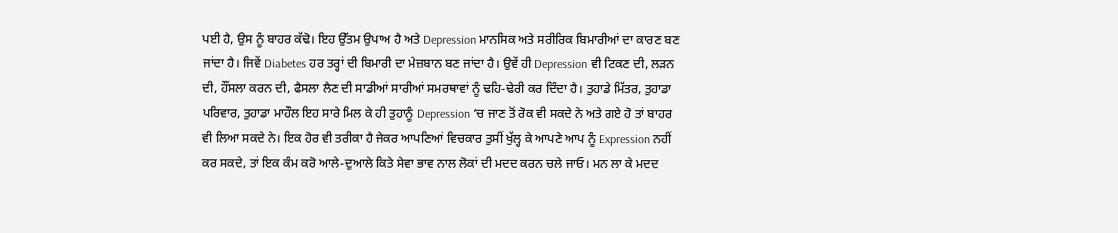ਪਈ ਹੈ, ਉਸ ਨੂੰ ਬਾਹਰ ਕੱਢੋ। ਇਹ ਉੱਤਮ ਉਪਾਅ ਹੈ ਅਤੇ Depression ਮਾਨਸਿਕ ਅਤੇ ਸਰੀਰਿਕ ਬਿਮਾਰੀਆਂ ਦਾ ਕਾਰਣ ਬਣ ਜਾਂਦਾ ਹੈ। ਜਿਵੇਂ Diabetes ਹਰ ਤਰ੍ਹਾਂ ਦੀ ਬਿਮਾਰੀ ਦਾ ਮੇਜ਼ਬਾਨ ਬਣ ਜਾਂਦਾ ਹੈ। ਉਵੇਂ ਹੀ Depression ਵੀ ਟਿਕਣ ਦੀ, ਲੜਨ ਦੀ, ਹੌਂਸਲਾ ਕਰਨ ਦੀ, ਫੈਸਲਾ ਲੈਣ ਦੀ ਸਾਡੀਆਂ ਸਾਰੀਆਂ ਸਮਰਥਾਵਾਂ ਨੂੰ ਢਹਿ-ਢੇਰੀ ਕਰ ਦਿੰਦਾ ਹੈ। ਤੁਹਾਡੇ ਮਿੱਤਰ, ਤੁਹਾਡਾ ਪਰਿਵਾਰ, ਤੁਹਾਡਾ ਮਾਹੌਲ ਇਹ ਸਾਰੇ ਮਿਲ ਕੇ ਹੀ ਤੁਹਾਨੂੰ Depression ‘ਚ ਜਾਣ ਤੋਂ ਰੋਕ ਵੀ ਸਕਦੇ ਨੇ ਅਤੇ ਗਏ ਹੋ ਤਾਂ ਬਾਹਰ ਵੀ ਲਿਆ ਸਕਦੇ ਨੇ। ਇਕ ਹੋਰ ਵੀ ਤਰੀਕਾ ਹੈ ਜੇਕਰ ਆਪਣਿਆਂ ਵਿਚਕਾਰ ਤੁਸੀਂ ਖੁੱਲ੍ਹ ਕੇ ਆਪਣੇ ਆਪ ਨੂੰ Expression ਨਹੀਂ ਕਰ ਸਕਦੇ, ਤਾਂ ਇਕ ਕੰਮ ਕਰੋ ਆਲੇ-ਦੁਆਲੇ ਕਿਤੇ ਸੇਵਾ ਭਾਵ ਨਾਲ ਲੋਕਾਂ ਦੀ ਮਦਦ ਕਰਨ ਚਲੇ ਜਾਓ। ਮਨ ਲਾ ਕੇ ਮਦਦ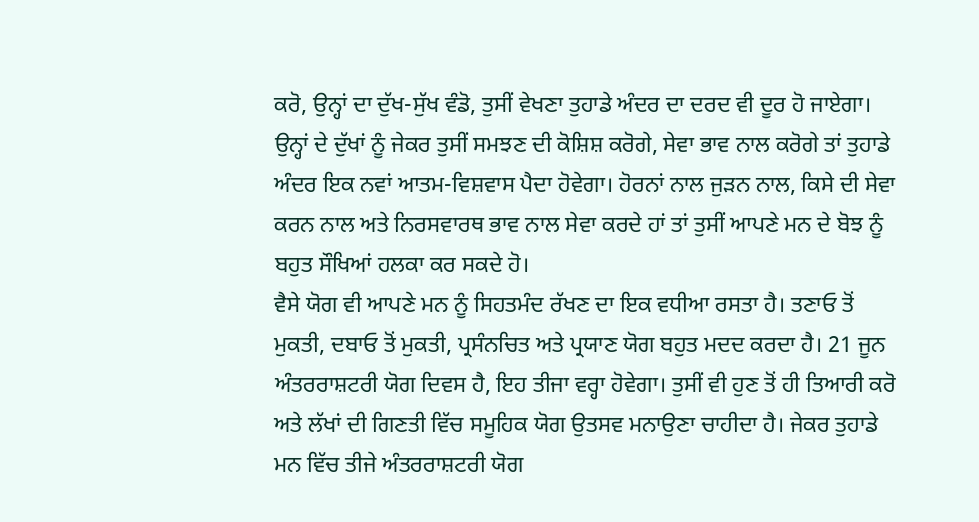ਕਰੋ, ਉਨ੍ਹਾਂ ਦਾ ਦੁੱਖ-ਸੁੱਖ ਵੰਡੋ, ਤੁਸੀਂ ਵੇਖਣਾ ਤੁਹਾਡੇ ਅੰਦਰ ਦਾ ਦਰਦ ਵੀ ਦੂਰ ਹੋ ਜਾਏਗਾ। ਉਨ੍ਹਾਂ ਦੇ ਦੁੱਖਾਂ ਨੂੰ ਜੇਕਰ ਤੁਸੀਂ ਸਮਝਣ ਦੀ ਕੋਸ਼ਿਸ਼ ਕਰੋਗੇ, ਸੇਵਾ ਭਾਵ ਨਾਲ ਕਰੋਗੇ ਤਾਂ ਤੁਹਾਡੇ ਅੰਦਰ ਇਕ ਨਵਾਂ ਆਤਮ-ਵਿਸ਼ਵਾਸ ਪੈਦਾ ਹੋਵੇਗਾ। ਹੋਰਨਾਂ ਨਾਲ ਜੁੜਨ ਨਾਲ, ਕਿਸੇ ਦੀ ਸੇਵਾ ਕਰਨ ਨਾਲ ਅਤੇ ਨਿਰਸਵਾਰਥ ਭਾਵ ਨਾਲ ਸੇਵਾ ਕਰਦੇ ਹਾਂ ਤਾਂ ਤੁਸੀਂ ਆਪਣੇ ਮਨ ਦੇ ਬੋਝ ਨੂੰ ਬਹੁਤ ਸੌਖਿਆਂ ਹਲਕਾ ਕਰ ਸਕਦੇ ਹੋ।
ਵੈਸੇ ਯੋਗ ਵੀ ਆਪਣੇ ਮਨ ਨੂੰ ਸਿਹਤਮੰਦ ਰੱਖਣ ਦਾ ਇਕ ਵਧੀਆ ਰਸਤਾ ਹੈ। ਤਣਾਓ ਤੋਂ ਮੁਕਤੀ, ਦਬਾਓ ਤੋਂ ਮੁਕਤੀ, ਪ੍ਰਸੰਨਚਿਤ ਅਤੇ ਪ੍ਰਯਾਣ ਯੋਗ ਬਹੁਤ ਮਦਦ ਕਰਦਾ ਹੈ। 21 ਜੂਨ ਅੰਤਰਰਾਸ਼ਟਰੀ ਯੋਗ ਦਿਵਸ ਹੈ, ਇਹ ਤੀਜਾ ਵਰ੍ਹਾ ਹੋਵੇਗਾ। ਤੁਸੀਂ ਵੀ ਹੁਣ ਤੋਂ ਹੀ ਤਿਆਰੀ ਕਰੋ ਅਤੇ ਲੱਖਾਂ ਦੀ ਗਿਣਤੀ ਵਿੱਚ ਸਮੂਹਿਕ ਯੋਗ ਉਤਸਵ ਮਨਾਉਣਾ ਚਾਹੀਦਾ ਹੈ। ਜੇਕਰ ਤੁਹਾਡੇ ਮਨ ਵਿੱਚ ਤੀਜੇ ਅੰਤਰਰਾਸ਼ਟਰੀ ਯੋਗ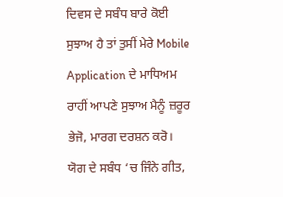ਦਿਵਸ ਦੇ ਸਬੰਧ ਬਾਰੇ ਕੋਈ ਸੁਝਾਅ ਹੈ ਤਾਂ ਤੁਸੀਂ ਮੇਰੇ Mobile Application ਦੇ ਮਾਧਿਅਮ ਰਾਹੀਂ ਆਪਣੇ ਸੁਝਾਅ ਮੈਨੂੰ ਜ਼ਰੂਰ ਭੇਜੋ, ਮਾਰਗ ਦਰਸ਼ਨ ਕਰੋ। ਯੋਗ ਦੇ ਸਬੰਧ ‘ਚ ਜਿੰਨੇ ਗੀਤ,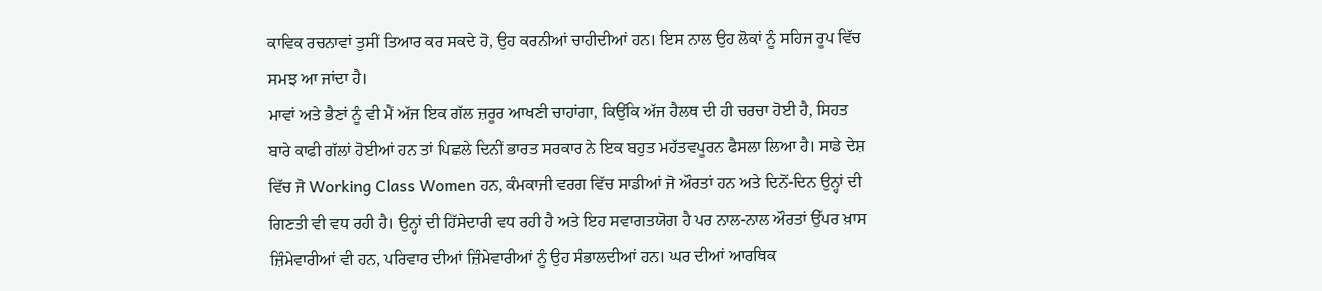ਕਾਵਿਕ ਰਚਨਾਵਾਂ ਤੁਸੀਂ ਤਿਆਰ ਕਰ ਸਕਦੇ ਹੋ, ਉਹ ਕਰਨੀਆਂ ਚਾਹੀਦੀਆਂ ਹਨ। ਇਸ ਨਾਲ ਉਹ ਲੋਕਾਂ ਨੂੰ ਸਹਿਜ ਰੂਪ ਵਿੱਚ ਸਮਝ ਆ ਜਾਂਦਾ ਹੈ।
ਮਾਵਾਂ ਅਤੇ ਭੈਣਾਂ ਨੂੰ ਵੀ ਮੈਂ ਅੱਜ ਇਕ ਗੱਲ ਜ਼ਰੂਰ ਆਖਣੀ ਚਾਹਾਂਗਾ, ਕਿਉਂਕਿ ਅੱਜ ਹੈਲਥ ਦੀ ਹੀ ਚਰਚਾ ਹੋਈ ਹੈ, ਸਿਹਤ ਬਾਰੇ ਕਾਫੀ ਗੱਲਾਂ ਹੋਈਆਂ ਹਨ ਤਾਂ ਪਿਛਲੇ ਦਿਨੀਂ ਭਾਰਤ ਸਰਕਾਰ ਨੇ ਇਕ ਬਹੁਤ ਮਹੱਤਵਪੂਰਨ ਫੈਸਲਾ ਲਿਆ ਹੈ। ਸਾਡੇ ਦੇਸ਼ ਵਿੱਚ ਜੋ Working Class Women ਹਨ, ਕੰਮਕਾਜੀ ਵਰਗ ਵਿੱਚ ਸਾਡੀਆਂ ਜੋ ਔਰਤਾਂ ਹਨ ਅਤੇ ਦਿਨੋਂ-ਦਿਨ ਉਨ੍ਹਾਂ ਦੀ ਗਿਣਤੀ ਵੀ ਵਧ ਰਹੀ ਹੈ। ਉਨ੍ਹਾਂ ਦੀ ਹਿੱਸੇਦਾਰੀ ਵਧ ਰਹੀ ਹੈ ਅਤੇ ਇਹ ਸਵਾਗਤਯੋਗ ਹੈ ਪਰ ਨਾਲ-ਨਾਲ ਔਰਤਾਂ ਉੱਪਰ ਖ਼ਾਸ ਜ਼ਿੰਮੇਵਾਰੀਆਂ ਵੀ ਹਨ, ਪਰਿਵਾਰ ਦੀਆਂ ਜ਼ਿੰਮੇਵਾਰੀਆਂ ਨੂੰ ਉਹ ਸੰਭਾਲਦੀਆਂ ਹਨ। ਘਰ ਦੀਆਂ ਆਰਥਿਕ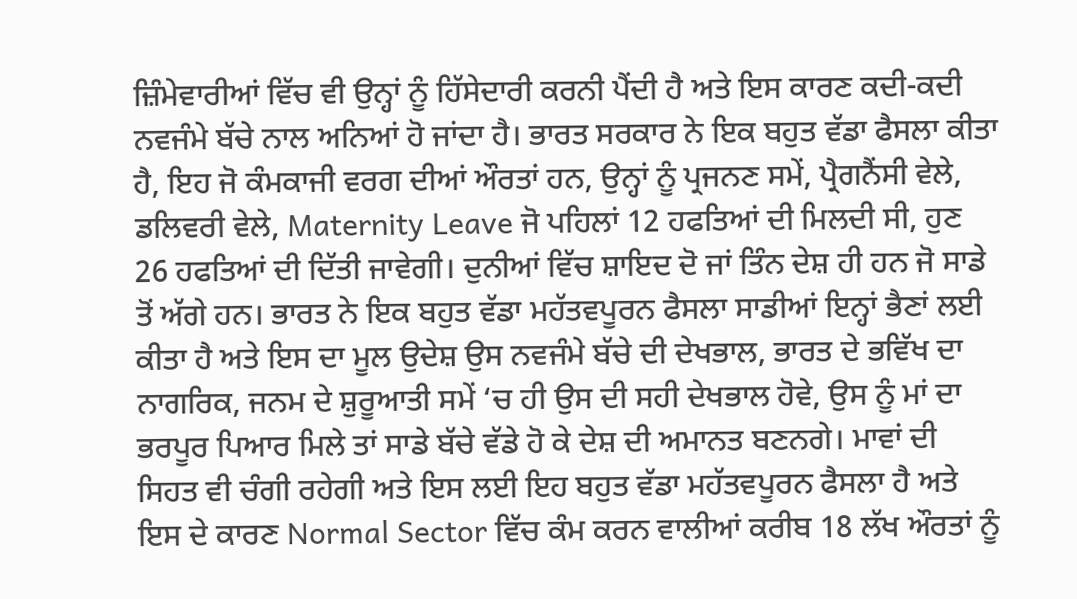ਜ਼ਿੰਮੇਵਾਰੀਆਂ ਵਿੱਚ ਵੀ ਉਨ੍ਹਾਂ ਨੂੰ ਹਿੱਸੇਦਾਰੀ ਕਰਨੀ ਪੈਂਦੀ ਹੈ ਅਤੇ ਇਸ ਕਾਰਣ ਕਦੀ-ਕਦੀ ਨਵਜੰਮੇ ਬੱਚੇ ਨਾਲ ਅਨਿਆਂ ਹੋ ਜਾਂਦਾ ਹੈ। ਭਾਰਤ ਸਰਕਾਰ ਨੇ ਇਕ ਬਹੁਤ ਵੱਡਾ ਫੈਸਲਾ ਕੀਤਾ ਹੈ, ਇਹ ਜੋ ਕੰਮਕਾਜੀ ਵਰਗ ਦੀਆਂ ਔਰਤਾਂ ਹਨ, ਉਨ੍ਹਾਂ ਨੂੰ ਪ੍ਰਜਨਣ ਸਮੇਂ, ਪ੍ਰੈਗਨੈਂਸੀ ਵੇਲੇ, ਡਲਿਵਰੀ ਵੇਲੇ, Maternity Leave ਜੋ ਪਹਿਲਾਂ 12 ਹਫਤਿਆਂ ਦੀ ਮਿਲਦੀ ਸੀ, ਹੁਣ 26 ਹਫਤਿਆਂ ਦੀ ਦਿੱਤੀ ਜਾਵੇਗੀ। ਦੁਨੀਆਂ ਵਿੱਚ ਸ਼ਾਇਦ ਦੋ ਜਾਂ ਤਿੰਨ ਦੇਸ਼ ਹੀ ਹਨ ਜੋ ਸਾਡੇ ਤੋਂ ਅੱਗੇ ਹਨ। ਭਾਰਤ ਨੇ ਇਕ ਬਹੁਤ ਵੱਡਾ ਮਹੱਤਵਪੂਰਨ ਫੈਸਲਾ ਸਾਡੀਆਂ ਇਨ੍ਹਾਂ ਭੈਣਾਂ ਲਈ ਕੀਤਾ ਹੈ ਅਤੇ ਇਸ ਦਾ ਮੂਲ ਉਦੇਸ਼ ਉਸ ਨਵਜੰਮੇ ਬੱਚੇ ਦੀ ਦੇਖਭਾਲ, ਭਾਰਤ ਦੇ ਭਵਿੱਖ ਦਾ ਨਾਗਰਿਕ, ਜਨਮ ਦੇ ਸ਼ੁਰੂਆਤੀ ਸਮੇਂ ‘ਚ ਹੀ ਉਸ ਦੀ ਸਹੀ ਦੇਖਭਾਲ ਹੋਵੇ, ਉਸ ਨੂੰ ਮਾਂ ਦਾ ਭਰਪੂਰ ਪਿਆਰ ਮਿਲੇ ਤਾਂ ਸਾਡੇ ਬੱਚੇ ਵੱਡੇ ਹੋ ਕੇ ਦੇਸ਼ ਦੀ ਅਮਾਨਤ ਬਣਨਗੇ। ਮਾਵਾਂ ਦੀ ਸਿਹਤ ਵੀ ਚੰਗੀ ਰਹੇਗੀ ਅਤੇ ਇਸ ਲਈ ਇਹ ਬਹੁਤ ਵੱਡਾ ਮਹੱਤਵਪੂਰਨ ਫੈਸਲਾ ਹੈ ਅਤੇ ਇਸ ਦੇ ਕਾਰਣ Normal Sector ਵਿੱਚ ਕੰਮ ਕਰਨ ਵਾਲੀਆਂ ਕਰੀਬ 18 ਲੱਖ ਔਰਤਾਂ ਨੂੰ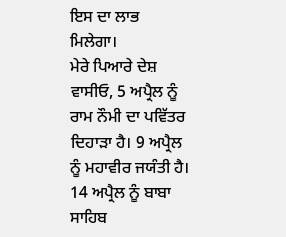ਇਸ ਦਾ ਲਾਭ ਮਿਲੇਗਾ।
ਮੇਰੇ ਪਿਆਰੇ ਦੇਸ਼ ਵਾਸੀਓ, 5 ਅਪ੍ਰੈਲ ਨੂੰ ਰਾਮ ਨੌਮੀ ਦਾ ਪਵਿੱਤਰ ਦਿਹਾੜਾ ਹੈ। 9 ਅਪ੍ਰੈਲ ਨੂੰ ਮਹਾਵੀਰ ਜਯੰਤੀ ਹੈ। 14 ਅਪ੍ਰੈਲ ਨੂੰ ਬਾਬਾ ਸਾਹਿਬ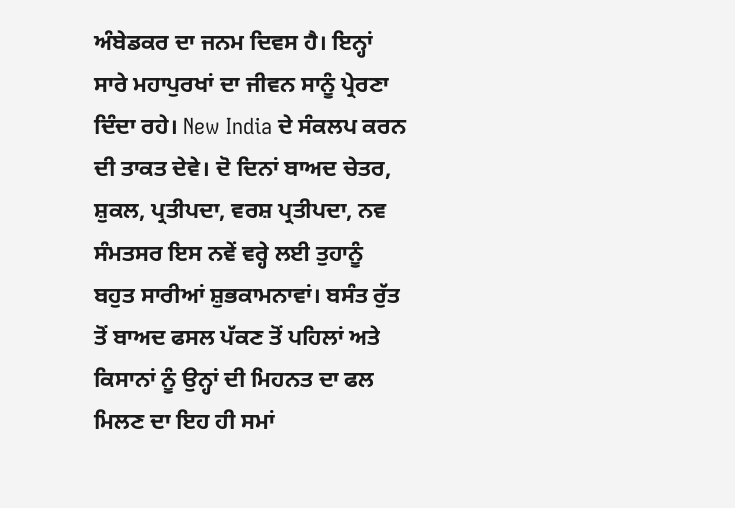ਅੰਬੇਡਕਰ ਦਾ ਜਨਮ ਦਿਵਸ ਹੈ। ਇਨ੍ਹਾਂ ਸਾਰੇ ਮਹਾਪੁਰਖਾਂ ਦਾ ਜੀਵਨ ਸਾਨੂੰ ਪ੍ਰੇਰਣਾ ਦਿੰਦਾ ਰਹੇ। New India ਦੇ ਸੰਕਲਪ ਕਰਨ ਦੀ ਤਾਕਤ ਦੇਵੇ। ਦੋ ਦਿਨਾਂ ਬਾਅਦ ਚੇਤਰ, ਸ਼ੁਕਲ, ਪ੍ਰਤੀਪਦਾ, ਵਰਸ਼ ਪ੍ਰਤੀਪਦਾ, ਨਵ ਸੰਮਤਸਰ ਇਸ ਨਵੇਂ ਵਰ੍ਹੇ ਲਈ ਤੁਹਾਨੂੰ ਬਹੁਤ ਸਾਰੀਆਂ ਸ਼ੁਭਕਾਮਨਾਵਾਂ। ਬਸੰਤ ਰੁੱਤ ਤੋਂ ਬਾਅਦ ਫਸਲ ਪੱਕਣ ਤੋਂ ਪਹਿਲਾਂ ਅਤੇ ਕਿਸਾਨਾਂ ਨੂੰ ਉਨ੍ਹਾਂ ਦੀ ਮਿਹਨਤ ਦਾ ਫਲ ਮਿਲਣ ਦਾ ਇਹ ਹੀ ਸਮਾਂ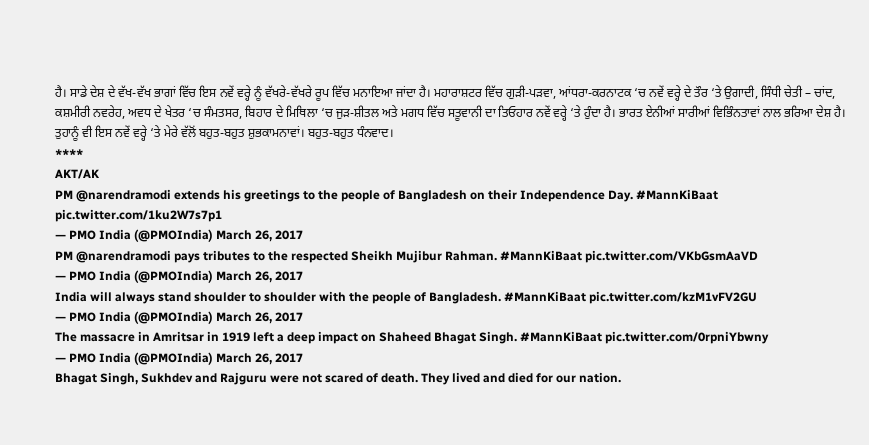ਹੈ। ਸਾਡੇ ਦੇਸ਼ ਦੇ ਵੱਖ-ਵੱਖ ਭਾਗਾਂ ਵਿੱਚ ਇਸ ਨਵੇਂ ਵਰ੍ਹੇ ਨੂੰ ਵੱਖਰੇ-ਵੱਖਰੇ ਰੂਪ ਵਿੱਚ ਮਨਾਇਆ ਜਾਂਦਾ ਹੈ। ਮਹਾਰਾਸ਼ਟਰ ਵਿੱਚ ਗੁੜੀ-ਪੜਵਾ, ਆਂਧਰਾ-ਕਰਨਾਟਕ ‘ਚ ਨਵੇਂ ਵਰ੍ਹੇ ਦੇ ਤੌਰ ‘ਤੇ ਉਗਾਦੀ, ਸਿੰਧੀ ਚੇਤੀ – ਚਾਂਦ, ਕਸ਼ਮੀਰੀ ਨਵਰੇਹ, ਅਵਧ ਦੇ ਖੇਤਰ ‘ਚ ਸੰਮਤਸਰ, ਬਿਹਾਰ ਦੇ ਮਿਥਿਲਾ ‘ਚ ਜੁੜ-ਸ਼ੀਤਲ ਅਤੇ ਮਗਧ ਵਿੱਚ ਸਤੂਵਾਨੀ ਦਾ ਤਿਓਹਾਰ ਨਵੇਂ ਵਰ੍ਹੇ ‘ਤੇ ਹੁੰਦਾ ਹੈ। ਭਾਰਤ ਏਨੀਆਂ ਸਾਰੀਆਂ ਵਿਭਿੰਨਤਾਵਾਂ ਨਾਲ ਭਰਿਆ ਦੇਸ਼ ਹੈ। ਤੁਹਾਨੂੰ ਵੀ ਇਸ ਨਵੇਂ ਵਰ੍ਹੇ ‘ਤੇ ਮੇਰੇ ਵੱਲੋਂ ਬਹੁਤ-ਬਹੁਤ ਸ਼ੁਭਕਾਮਨਾਵਾਂ। ਬਹੁਤ-ਬਹੁਤ ਧੰਨਵਾਦ।
****
AKT/AK
PM @narendramodi extends his greetings to the people of Bangladesh on their Independence Day. #MannKiBaat pic.twitter.com/1ku2W7s7p1
— PMO India (@PMOIndia) March 26, 2017
PM @narendramodi pays tributes to the respected Sheikh Mujibur Rahman. #MannKiBaat pic.twitter.com/VKbGsmAaVD
— PMO India (@PMOIndia) March 26, 2017
India will always stand shoulder to shoulder with the people of Bangladesh. #MannKiBaat pic.twitter.com/kzM1vFV2GU
— PMO India (@PMOIndia) March 26, 2017
The massacre in Amritsar in 1919 left a deep impact on Shaheed Bhagat Singh. #MannKiBaat pic.twitter.com/0rpniYbwny
— PMO India (@PMOIndia) March 26, 2017
Bhagat Singh, Sukhdev and Rajguru were not scared of death. They lived and died for our nation.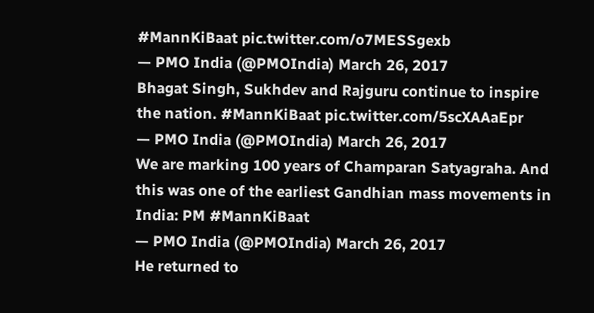#MannKiBaat pic.twitter.com/o7MESSgexb
— PMO India (@PMOIndia) March 26, 2017
Bhagat Singh, Sukhdev and Rajguru continue to inspire the nation. #MannKiBaat pic.twitter.com/5scXAAaEpr
— PMO India (@PMOIndia) March 26, 2017
We are marking 100 years of Champaran Satyagraha. And this was one of the earliest Gandhian mass movements in India: PM #MannKiBaat
— PMO India (@PMOIndia) March 26, 2017
He returned to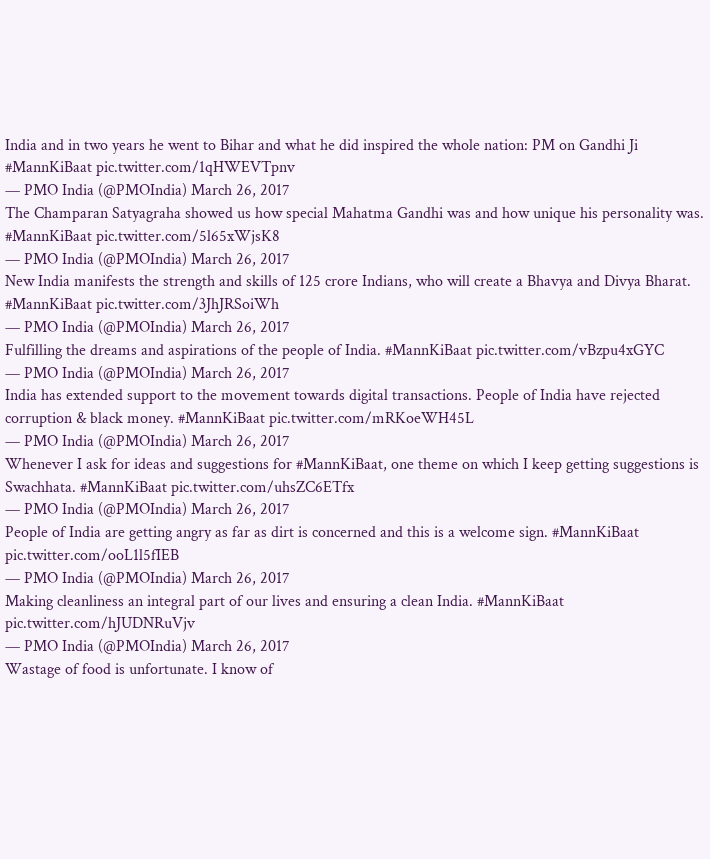India and in two years he went to Bihar and what he did inspired the whole nation: PM on Gandhi Ji #MannKiBaat pic.twitter.com/1qHWEVTpnv
— PMO India (@PMOIndia) March 26, 2017
The Champaran Satyagraha showed us how special Mahatma Gandhi was and how unique his personality was. #MannKiBaat pic.twitter.com/5l65xWjsK8
— PMO India (@PMOIndia) March 26, 2017
New India manifests the strength and skills of 125 crore Indians, who will create a Bhavya and Divya Bharat. #MannKiBaat pic.twitter.com/3JhJRSoiWh
— PMO India (@PMOIndia) March 26, 2017
Fulfilling the dreams and aspirations of the people of India. #MannKiBaat pic.twitter.com/vBzpu4xGYC
— PMO India (@PMOIndia) March 26, 2017
India has extended support to the movement towards digital transactions. People of India have rejected corruption & black money. #MannKiBaat pic.twitter.com/mRKoeWH45L
— PMO India (@PMOIndia) March 26, 2017
Whenever I ask for ideas and suggestions for #MannKiBaat, one theme on which I keep getting suggestions is Swachhata. #MannKiBaat pic.twitter.com/uhsZC6ETfx
— PMO India (@PMOIndia) March 26, 2017
People of India are getting angry as far as dirt is concerned and this is a welcome sign. #MannKiBaat pic.twitter.com/ooL1l5fIEB
— PMO India (@PMOIndia) March 26, 2017
Making cleanliness an integral part of our lives and ensuring a clean India. #MannKiBaat pic.twitter.com/hJUDNRuVjv
— PMO India (@PMOIndia) March 26, 2017
Wastage of food is unfortunate. I know of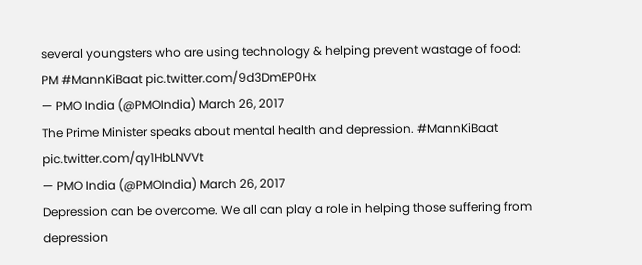several youngsters who are using technology & helping prevent wastage of food: PM #MannKiBaat pic.twitter.com/9d3DmEP0Hx
— PMO India (@PMOIndia) March 26, 2017
The Prime Minister speaks about mental health and depression. #MannKiBaat pic.twitter.com/qy1HbLNVVt
— PMO India (@PMOIndia) March 26, 2017
Depression can be overcome. We all can play a role in helping those suffering from depression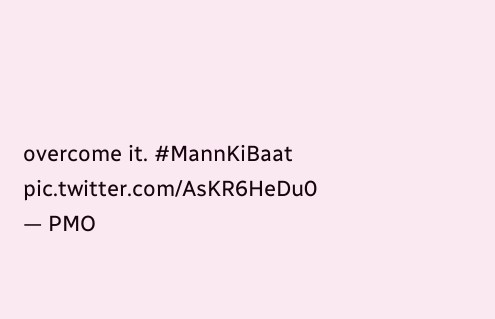overcome it. #MannKiBaat pic.twitter.com/AsKR6HeDu0
— PMO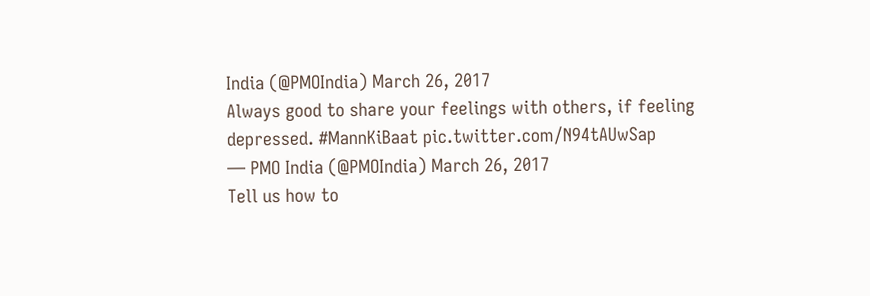India (@PMOIndia) March 26, 2017
Always good to share your feelings with others, if feeling depressed. #MannKiBaat pic.twitter.com/N94tAUwSap
— PMO India (@PMOIndia) March 26, 2017
Tell us how to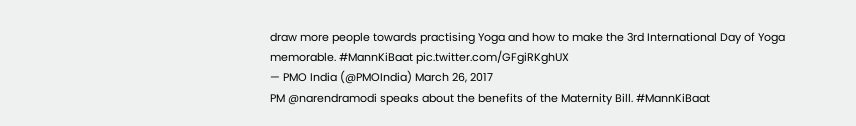draw more people towards practising Yoga and how to make the 3rd International Day of Yoga memorable. #MannKiBaat pic.twitter.com/GFgiRKghUX
— PMO India (@PMOIndia) March 26, 2017
PM @narendramodi speaks about the benefits of the Maternity Bill. #MannKiBaat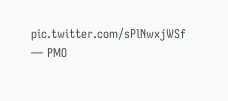pic.twitter.com/sPlNwxjWSf
— PMO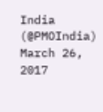India (@PMOIndia) March 26, 2017